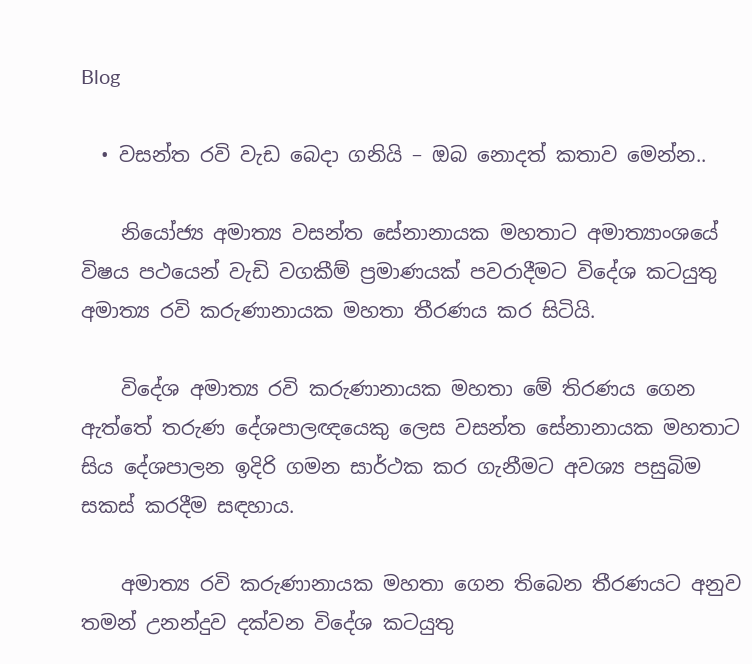Blog

  • වසන්ත රවි වැඩ බෙදා ගනියි – ඔබ නොදත් කතාව මෙන්න..

    නියෝජ්‍ය අමාත්‍ය වසන්ත සේනානායක මහතාට අමාත්‍යාංශයේ විෂය පථයෙන් වැඩි වගකීම් ප්‍රමාණයක් පවරාදීමට විදේශ කටයුතු අමාත්‍ය රවි කරුණානායක මහතා තීරණය කර සිටියි.

    විදේශ අමාත්‍ය රවි කරුණානායක මහතා මේ තිරණය ගෙන ඇත්තේ තරුණ දේශපාලඥයෙකු ලෙස වසන්ත සේනානායක මහතාට සිය දේශපාලන ඉදිරි ගමන සාර්ථක කර ගැනීමට අවශ්‍ය පසුබිම සකස් කරදීම සඳහාය.

    අමාත්‍ය රවි කරුණානායක මහතා ගෙන තිබෙන තීරණයට අනුව තමන් උනන්දුව දක්වන විදේශ කටයුතු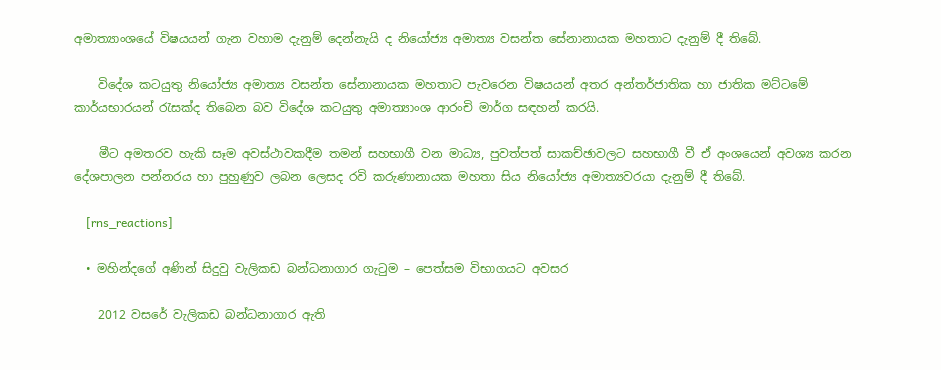අමාත්‍යාංශයේ විෂයයන් ගැන වහාම දැනුම් දෙන්නැයි ද නියෝජ්‍ය අමාත්‍ය වසන්ත සේනානායක මහතාට දැනුම් දී තිබේ.

    විදේශ කටයුතු නියෝජ්‍ය අමාත්‍ය වසන්ත සේනානායක මහතාට පැවරෙන විෂයයන් අතර අන්තර්ජාතික හා ජාතික මට්ටමේ කාර්යභාරයන් රැසක්ද තිබෙන බව විදේශ කටයුතු අමාත්‍යාංශ ආරංචි මාර්ග සඳහන් කරයි.

    මීට අමතරව හැකි සෑම අවස්ථාවකදීම තමන් සහභාගී වන මාධ්‍ය, පුවත්පත් සාකච්ඡාවලට සහභාගී වී ඒ අංශයෙන් අවශ්‍ය කරන දේශපාලන පන්නරය හා පුහුණුව ලබන ලෙසද රවි කරුණානායක මහතා සිය නියෝජ්‍ය අමාත්‍යවරයා දැනුම් දී තිබේ.

    [rns_reactions]

  • මහින්ද‍ගේ අණින් සිදුවු වැලිකඩ බන්ධනාගාර ගැටුම – පෙත්සම විභාගයට අවසර

    2012 වසරේ වැලිකඩ බන්ධනාගාර ඇති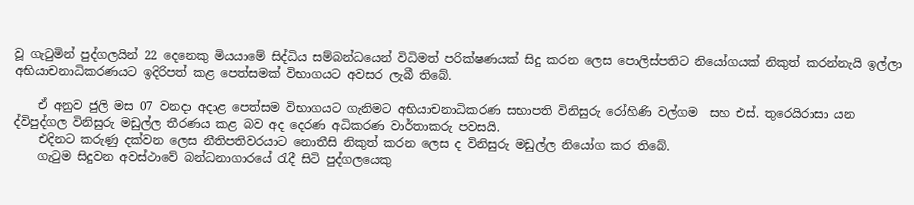වූ ගැටුමින් පුද්ගලයින් 22 දෙනෙකු මියයාමේ සිද්ධිය සම්බන්ධයෙන් විධිමත් පරික්ෂණයක් සිදු කරන ලෙස පොලිස්පතිට නියෝගයක් නිකුත් කරන්නැයි ඉල්ලා අභියාචනාධිකරණයට ඉදිරිපත් කළ පෙත්සමක් විභාගයට අවසර ලැබී තිබේ.

    ඒ අනුව ජුලි මස 07 වනදා අදාළ පෙත්සම විභාගයට ගැනිමට අභියාචනාධිකරණ සභාපති විනිසුරු රෝහිණි වල්ගම  සහ එස්. තුරෙයිරාසා යන ද්විපුද්ගල විනිසුරු මඩුල්ල තීරණය කළ බව අද දෙරණ අධිකරණ වාර්තාකරු පවසයි.
    එදිනට කරුණු දක්වන ලෙස නීතිපතිවරයාට නොතීසි නිකුත් කරන ලෙස ද විනිසුරු මඩුල්ල නියෝග කර තිබේ.
    ගැටුම සිදුවන අවස්ථාවේ බන්ධනාගාරයේ රැදී සිටි පුද්ගලයෙකු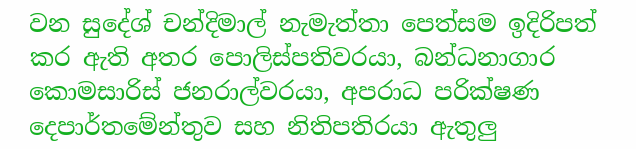වන සුදේශ් චන්දිමාල් නැමැත්තා පෙත්සම ඉදිරිපත් කර ඇති අතර පොලිස්පතිවරයා, බන්ධනාගාර කොමසාරිස් ජනරාල්වරයා, අපරාධ පරික්ෂණ දෙපාර්තමේන්තුව සහ නිතිපතිරයා ඇතුලු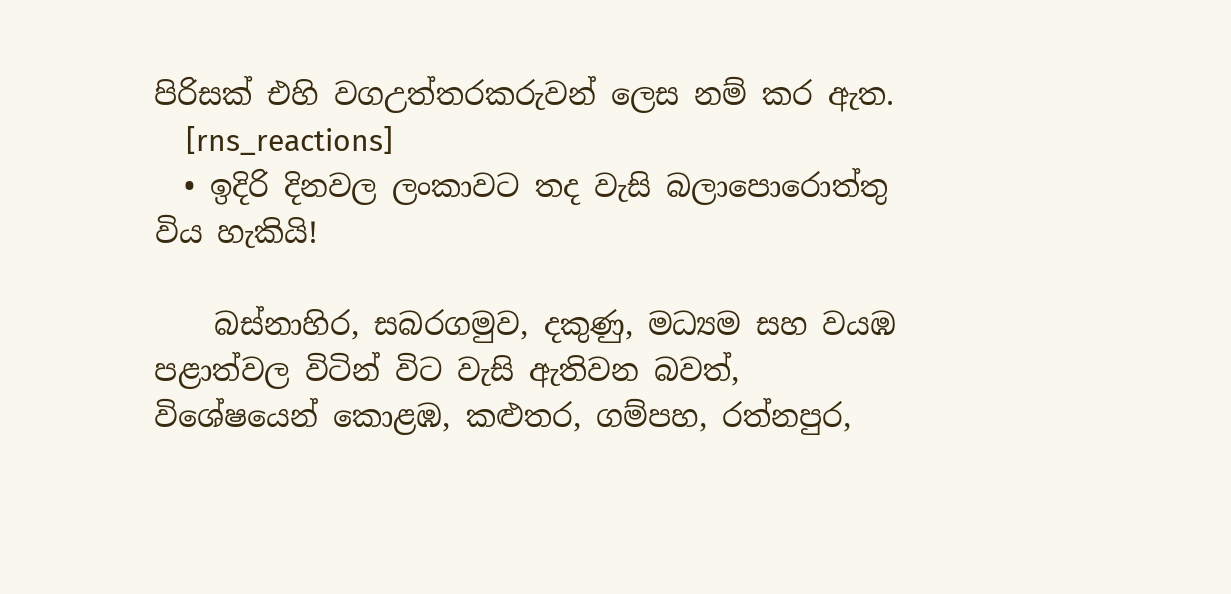පිරිසක් එහි වගඋත්තරකරුවන් ලෙස නම් කර ඇත.
    [rns_reactions]
  • ඉදිරි දිනවල ලංකාවට තද වැසි බලාපොරොත්තු විය හැකියි!

    බස්නාහිර, සබරගමුව, දකුණු, මධ්‍යම සහ වයඹ පළාත්වල විටින් විට වැසි ඇතිවන බවත්,  විශේෂයෙන් කොළඹ, කළුතර, ගම්පහ, රත්නපුර,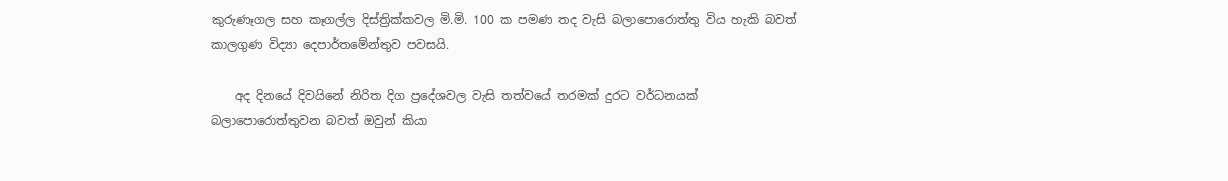කුරුණෑගල සහ කෑගල්ල දිස්ත්‍රික්කවල මි.මි. 100 ක පමණ තද වැසි බලාපොරොත්තු විය හැකි බවත් කාලගුණ විද්‍යා දෙපාර්තමේන්තුව පවසයි.

    අද දිනයේ දිවයිනේ නිරිත දිග ප්‍රදේශවල වැසි තත්වයේ තරමක් දුරට වර්ධනයක් බලාපොරොත්තුවන බවත් ඔවුන් කියා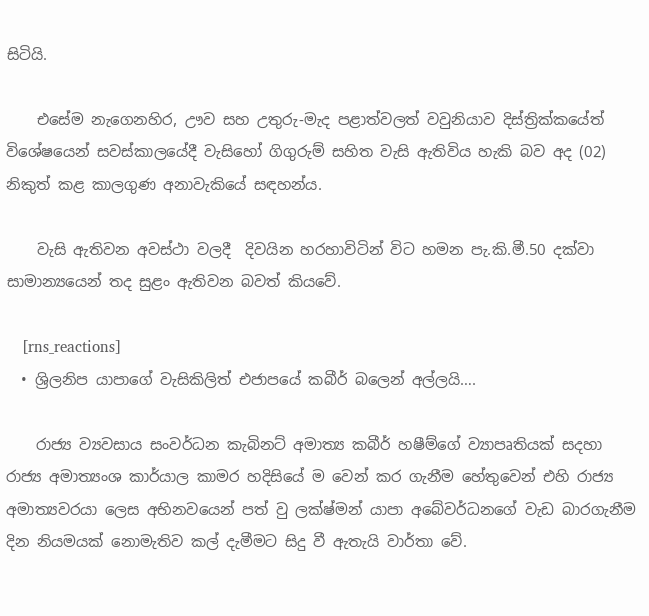සිටියි.

    එසේම නැගෙනහිර, ඌව සහ උතුරු-මැද පළාත්වලත් වවුනියාව දිස්ත්‍රික්කයේත් විශේෂයෙන් සවස්කාලයේදී වැසිහෝ ගිගුරුම් සහිත වැසි ඇතිවිය හැකි බව අද (02) නිකුත් කළ කාලගුණ අනාවැකියේ සඳහන්ය.

    වැසි ඇතිවන අවස්ථා වලදී  දිවයින හරහාවිටින් විට හමන පැ.කි.මී.50 දක්වා සාමාන්‍යයෙන් තද සුළං ඇතිවන බවත් කියවේ.

    [rns_reactions]
  • ශ්‍රිලනිප යාපාගේ වැසිකිලිත් එජාපයේ කබීර් බලෙන් අල්ලයි….

    රාජ්‍ය ව්‍යවසාය සංවර්ධන කැබිනට් අමාත්‍ය කබීර් හෂීම්ගේ ව්‍යාපෘතියක් සදහා රාජ්‍ය අමාත්‍යංශ කාර්යාල කාමර හදිසියේ ම වෙන් කර ගැනීම හේතුවෙන් එහි රාජ්‍ය අමාත්‍යවරයා ලෙස අභිනවයෙන් පත් වු ලක්ෂ්මන් යාපා අබේවර්ධනගේ වැඩ බාරගැනීම දින නියමයක් නොමැතිව කල් දැමීමට සිදු වී ඇතැයි වාර්තා වේ.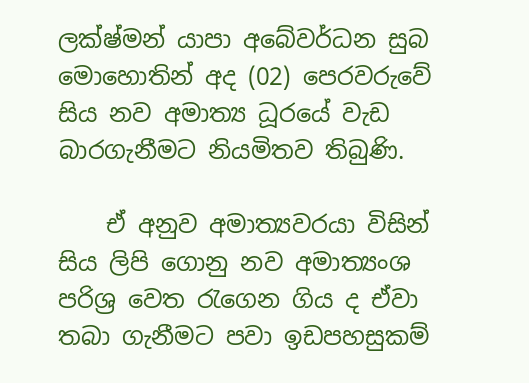ලක්ෂ්මන් යාපා අබේවර්ධන සුබ මොහොතින් අද (02) පෙරවරුවේ සිය නව අමාත්‍ය ධූරයේ වැඩ බාරගැනීමට නියමිතව තිබුණි.

    ඒ අනුව අමාත්‍යවරයා විසින් සිය ලිපි ගොනු නව අමාත්‍යංශ පරිශ්‍ර‍ වෙත රැගෙන ගිය ද ඒවා තබා ගැනීමට පවා ඉඩපහසුකම්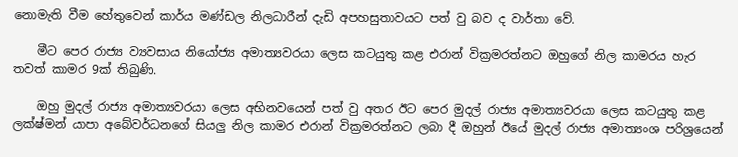නොමැති වීම හේතුවෙන් කාර්ය මණ්ඩල නිලධාරීන් දැඩි අපහසුතාවයට පත් වු බව ද වාර්තා වේ.

    මීට පෙර රාජ්‍ය ව්‍යවසාය නියෝජ්‍ය අමාත්‍යවරයා ලෙස කටයුතු කළ එරාන් වික්‍ර‍මරත්නට ඔහුගේ නිල කාමරය හැර තවත් කාමර 9ක් තිබුණි.

    ඔහු මුදල් රාජ්‍ය අමාත්‍යවරයා ලෙස අභිනවයෙන් පත් වු අතර ඊට පෙර මුදල් රාජ්‍ය අමාත්‍යවරයා ලෙස කටයුතු කළ ලක්ෂ්මන් යාපා අබේවර්ධනගේ සියලු නිල කාමර එරාන් වික්‍ර‍මරත්නට ලබා දී ඔහුන් ඊයේ මුදල් රාජ්‍ය අමාත්‍යංශ පරිශ්‍රයෙන්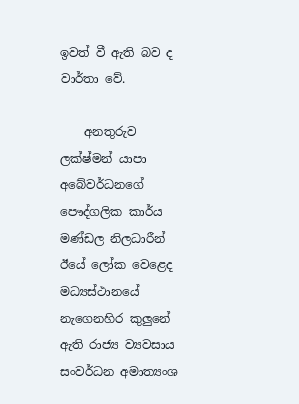ඉවත් වී ඇති බව ද වාර්තා වේ.

    අනතුරුව ලක්ෂ්මන් යාපා අබේවර්ධනගේ පෞද්ගලික කාර්ය මණ්ඩල නිලධාරීන් ඊයේ ලෝක වෙළෙද මධ්‍යස්ථානයේ නැගෙනහිර කුලුනේ ඇති රාජ්‍ය ව්‍යවසාය සංවර්ධන අමාත්‍යංශ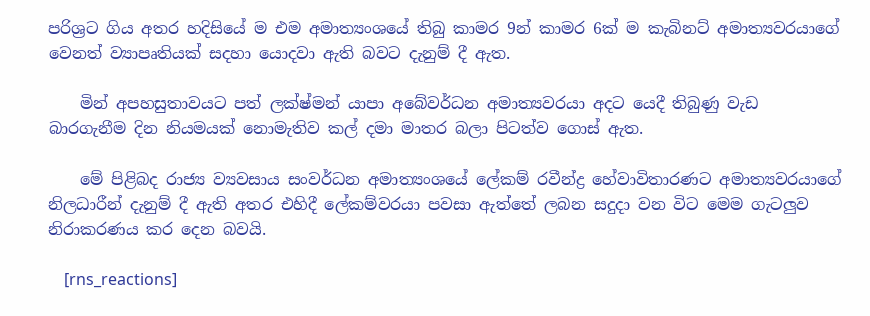පරිශ්‍ර‍ට ගිය අතර හදිසියේ ම එම අමාත්‍යංශයේ තිබු කාමර 9න් කාමර 6ක් ම කැබිනට් අමාත්‍යවරයාගේ වෙනත් ව්‍යාපෘතියක් සදහා යොදවා ඇති බවට දැනුම් දී ඇත.

    මින් අපහසුතාවයට පත් ලක්ෂ්මන් යාපා අබේවර්ධන අමාත්‍යවරයා අදට යෙදී තිබුණු වැඩ බාරගැනීම දින නියමයක් නොමැතිව කල් දමා මාතර බලා පිටත්ව ගොස් ඇත.

    මේ පිළිබද රාජ්‍ය ව්‍යවසාය සංවර්ධන අමාත්‍යංශයේ ලේකම් රවීන්ද්‍ර‍ හේවාවිතාරණට අමාත්‍යවරයාගේ නිලධාරීන් දැනුම් දී ඇති අතර එහිදී ලේකම්වරයා පවසා ඇත්තේ ලබන සදුදා වන විට මෙම ගැටලුව නිරාකරණය කර දෙන බවයි.

    [rns_reactions]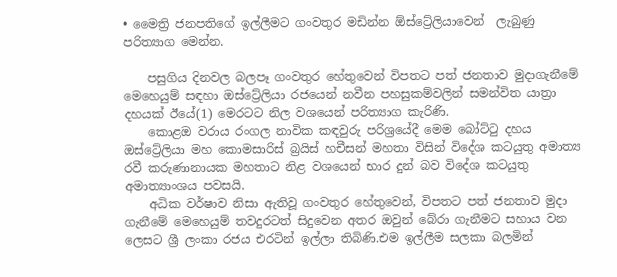• මෛත්‍රි ජනපතිගේ ඉල්ලීමට ගංවතුර මඩින්න ඕස්ට්‍රේලියාවෙන් ‍ ලැබුණු පරිත්‍යාග මෙන්න.

    පසුගිය දිනවල බලපෑ ගංවතුර හේතුවෙන් විපතට පත් ජනතාව මුදාගැනීමේ මෙහෙයුම් සඳහා ඔස්ට්‍රේලියා රජයෙන් නවීන පහසුකම්වලින් සමන්විත යාත්‍රා දහයක් ඊයේ(1) මෙරටට නිල වශයෙන් පරිත්‍යාග කැරිණි.
    කොළඔ වරාය රංගල නාවික කඳවුරු පරිශ්‍රයේදී මෙම බෝට්ටු දහය ඔස්ට්‍රේලියා මහ කොමසාරිස් බ්‍රයිස් හචීසන් මහතා විසින් විදේශ කටයුතු අමාත්‍ය රවී කරුණානායක මහතාට නිළ වශයෙන් භාර දුන් බව විදේශ කටයුතු අමාත්‍යාංශය පවසයි.
    අධික වර්ෂාව නිසා ඇතිවූ ගංවතුර හේතුවෙන්, විපතට පත් ජනතාව මුදා ගැනීමේ මෙහෙයුම් තවදුරටත් සිදුවෙන අතර ඔවුන් බේරා ගැනීමට සහාය වන ලෙසට ශ්‍රී ලංකා රජය එරටින් ඉල්ලා තිබිණි.එම ඉල්ලීම සලකා බලමින්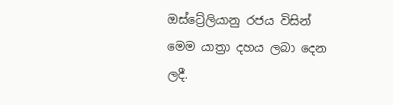ඔස්ට්‍රේලියානු රජය විසින් මෙම යාත්‍රා දහය ලබා දෙන ලදී.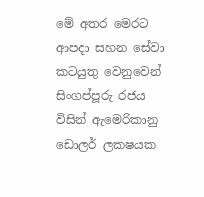මේ අතර මෙරට ආපදා සහන සේවා කටයුතු වෙනුවෙන් සිංගප්පූරු රජය විසින් ඇමෙරිකානු ඩොලර් ලකෂයක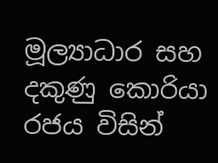මූල්‍යාධාර සහ දකුණු කොරියා රජය විසින්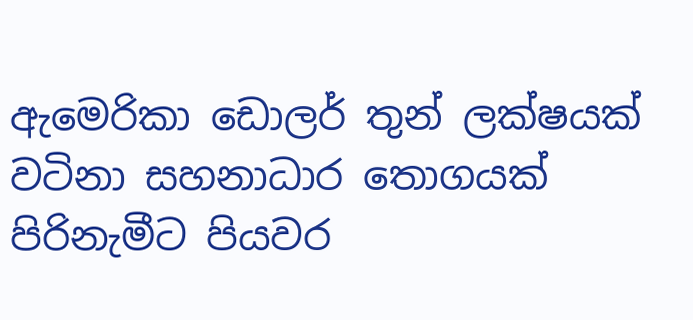ඇමෙරිකා ඩොලර් තුන් ලක්ෂයක් වටිනා සහනාධාර තොගයක් පිරිනැමීට පියවර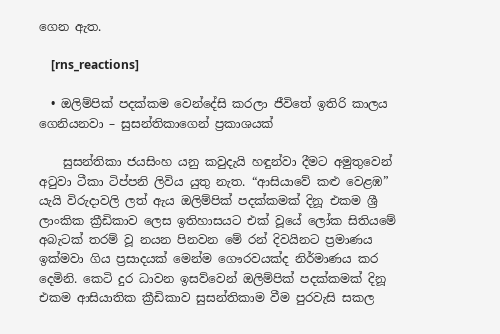ගෙන ඇත.

    [rns_reactions]

  • ඔලිම්පික් පදක්කම වෙන්දේසි කරලා ජීවිතේ ඉතිරි කාලය ගෙනියනවා – සුසන්තිකාගෙන් ප්‍රකාශයක්

    සුසන්තිකා ජයසිංහ යනු කවුදැයි හඳුන්වා දීමට අමුතුවෙන් අටුවා ටීකා ටිප්පනි ලිවිය යුතු නැත. “ආසියාවේ කළු වෙළඹ” යැයි විරුදාවලි ලත් ඇය ඔලිම්පික් පදක්කමක් දිනූ එකම ශ්‍රී ලාංකික ක්‍රීඩිකාව ලෙස ඉතිහාසයට එක් වූයේ ලෝක සිතියමේ අබැටක් තරම් වූ නයන පිනවන මේ රන් දිවයිනට ප්‍රමාණය ඉක්මවා ගිය ප්‍රසාදයක් මෙන්ම ගෞරවයක්ද නිර්මාණය කර දෙමිනි. කෙටි දුර ධාවන ඉසව්වෙන් ඔලිම්පික් පදක්කමක් දිනූ එකම ආසියාතික ක්‍රීඩිකාව සුසන්තිකාම වීම පුරවැසි සකල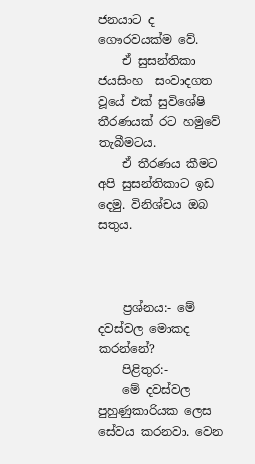ජනයාට ද ගෞරවයක්ම වේ.
    ඒ සුසන්තිකා ජයසිංහ  සංවාදගත වූයේ එක් සුවිශේෂි තීරණයක් රට හමුවේ තැබීමටය.
    ඒ තීරණය කීමට අපි සුසන්තිකාට ඉඩ දෙමු. විනිශ්චය ඔබ සතුය.



    ප්‍රශ්නය:- මේ දවස්වල මොකද කරන්නේ?
    පිළිතුර:-
    මේ දවස්වල පුහුණුකාරියක ලෙස සේවය කරනවා. වෙන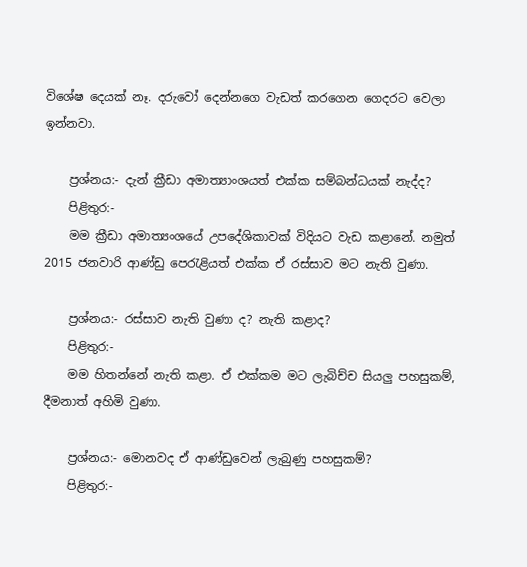විශේෂ දෙයක් නෑ. දරුවෝ දෙන්නගෙ වැඩත් කරගෙන ගෙදරට වෙලා ඉන්නවා.

    ප්‍රශ්නය:- දැන් ක්‍රීඩා අමාත්‍යාංශයත් එක්ක සම්බන්ධයක් නැද්ද?
    පිළිතුර:-
    මම ක්‍රීඩා අමාත්‍යංශයේ උපදේශිකාවක් විදියට වැඩ කළානේ. නමුත් 2015 ජනවාරි ආණ්ඩු පෙරැළියත් එක්ක ඒ රස්සාව මට නැති වුණා.

    ප්‍රශ්නය:- රස්සාව නැති වුණා ද? නැති කළාද?
    පිළිතුර:-
    මම හිතන්නේ නැති කළා. ඒ එක්කම මට ලැබිච්ච සියලු පහසුකම්, දීමනාත් අහිමි වුණා.

    ප්‍රශ්නය:- මොනවද ඒ ආණ්ඩුවෙන් ලැබුණු පහසුකම්?
    පිළිතුර:-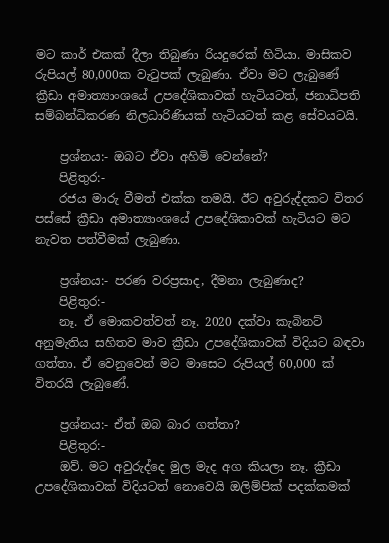මට කාර් එකක් දීලා තිබුණා රියදුරෙක් හිටියා. මාසිකව රුපියල් 80,000ක වැටුපක් ලැබුණා. ඒවා මට ලැබුණේ ක්‍රීඩා අමාත්‍යාංශයේ උපදේශිකාවක් හැටියටත්, ජනාධිපති සම්බන්ධිකරණ නිලධාරිණියක් හැටියටත් කළ සේවයටයි.

    ප්‍රශ්නය:- ඔබට ඒවා අහිමි වෙන්නේ?
    පිළිතුර:-
    රජය මාරු වීමත් එක්ක තමයි. ඊට අවුරුද්දකට විතර පස්සේ ක්‍රීඩා අමාත්‍යාංශයේ උපදේශිකාවක් හැටියට මට නැවත පත්වීමක් ලැබුණා.

    ප්‍රශ්නය:- පරණ වරප්‍රසාද, දීමනා ලැබුණාද?
    පිළිතුර:-
    නෑ. ඒ මොකවත්වත් නෑ. 2020 දක්වා කැබිනට් අනුමැතිය සහිතව මාව ක්‍රීඩා උපදේශිකාවක් විදියට බඳවා ගත්තා. ඒ වෙනුවෙන් මට මාසෙට රුපියල් 60,000 ක් විතරයි ලැබුණේ.

    ප්‍රශ්නය:- ඒත් ඔබ බාර ගත්තා?
    පිළිතුර:-
    ඔව්. මට අවුරුද්දෙ මුල මැද අග කියලා නෑ. ක්‍රීඩා උපදේශිකාවක් විදියටත් නොවෙයි ඔලිම්පික් පදක්කමක්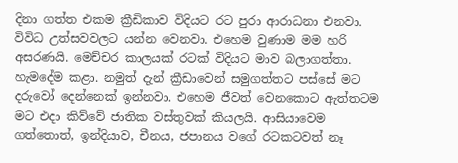දිනා ගත්ත එකම ක්‍රීඩිකාව විදියට රට පුරා ආරාධනා එනවා. විවිධ උත්සවවලට යන්න වෙනවා. එහෙම වුණාම මම හරි අසරණයි. මෙච්චර කාලයක් රටක් විදියට මාව බලාගත්තා. හැමදේම කළා. නමුත් දැන් ක්‍රීඩාවෙන් සමුගත්තට පස්සේ මට දරුවෝ දෙන්නෙක් ඉන්නවා. එහෙම ජීවත් වෙනකොට ඇත්තටම මට එදා කිව්වේ ජාතික වස්තුවක් කියලයි. ආසියාවෙම ගත්තොත්, ඉන්දියාව, චීනය, ජපානය වගේ රටකටවත් නෑ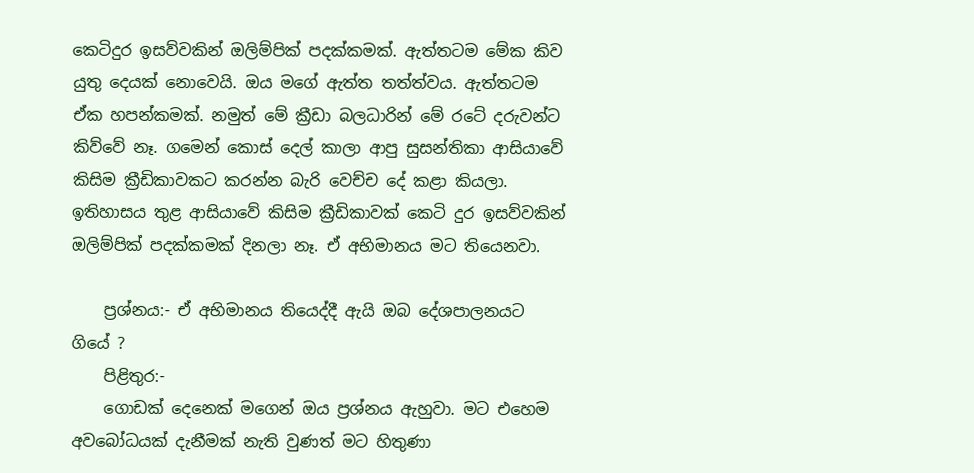කෙටිදුර ඉසව්වකින් ඔලිම්පික් පදක්කමක්. ඇත්තටම මේක කිව යුතු දෙයක් නොවෙයි. ඔය මගේ ඇත්ත තත්ත්වය. ඇත්තටම ඒක හපන්කමක්. නමුත් මේ ක්‍රීඩා බලධාරින් මේ රටේ දරුවන්ට කිව්වේ නෑ. ගමෙන් කොස් දෙල් කාලා ආපු සුසන්තිකා ආසියාවේ කිසිම ක්‍රීඩිකාවකට කරන්න බැරි වෙච්ච දේ කළා කියලා. ඉතිහාසය තුළ ආසියාවේ කිසිම ක්‍රීඩිකාවක් කෙටි දුර ඉසව්වකින් ඔලිම්පික් පදක්කමක් දිනලා නෑ. ඒ අභිමානය මට තියෙනවා.

    ප්‍රශ්නය:- ඒ අභිමානය තියෙද්දී ඇයි ඔබ දේශපාලනයට ගියේ ?
    පිළිතුර:-
    ගොඩක් දෙනෙක් මගෙන් ඔය ප්‍රශ්නය ඇහුවා. මට එහෙම අවබෝධයක් දැනීමක් නැති වුණත් මට හිතුණා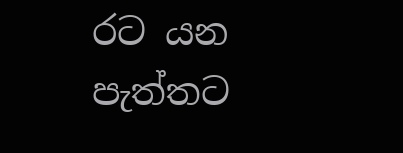රට යන පැත්තට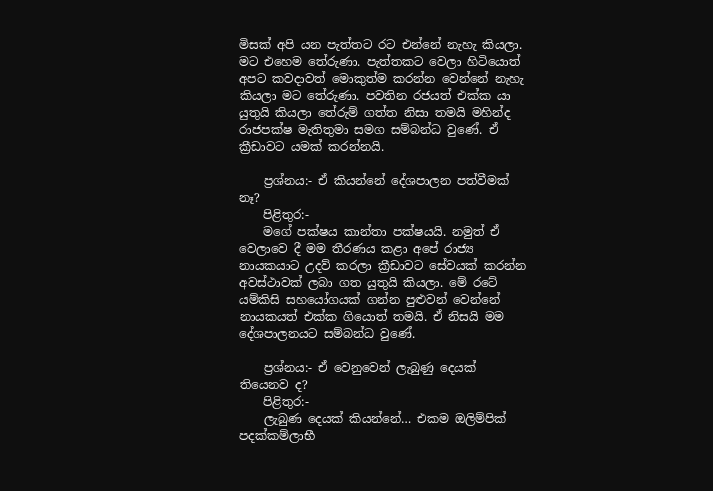මිසක් අපි යන පැත්තට රට එන්නේ නැහැ කියලා. මට එහෙම තේරුණා. පැත්තකට වෙලා හිටියොත් අපට කවදාවත් මොකුත්ම කරන්න වෙන්නේ නැහැ කියලා මට තේරුණා. පවතින රජයත් එක්ක යා යුතුයි කියලා තේරුම් ගත්ත නිසා තමයි මහින්ද රාජපක්ෂ මැතිතුමා සමග සම්බන්ධ වුණේ. ඒ ක්‍රීඩාවට යමක් කරන්නයි.

    ප්‍රශ්නය:- ඒ කියන්නේ දේශපාලන පත්වීමක් නෑ?
    පිළිතුර:-
    මගේ පක්ෂය කාන්තා පක්ෂයයි. නමුත් ඒ වෙලාවෙ දී මම තීරණය කළා අපේ රාජ්‍ය නායකයාට උදව් කරලා ක්‍රීඩාවට සේවයක් කරන්න අවස්ථාවක් ලබා ගත යුතුයි කියලා. මේ රටේ යම්කිසි සහයෝගයක් ගන්න පුළුවන් වෙන්නේ නායකයත් එක්ක ගියොත් තමයි. ඒ නිසයි මම දේශපාලනයට සම්බන්ධ වුණේ.

    ප්‍රශ්නය:- ඒ වෙනුවෙන් ලැබුණු දෙයක් තියෙනව ද?
    පිළිතුර:-
    ලැබුණ දෙයක් කියන්නේ… එකම ඔලිම්පික් පදක්කම්ලාභී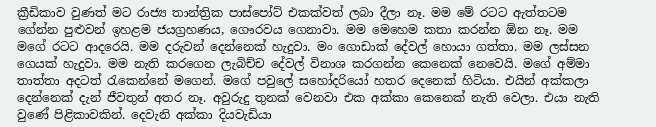ක්‍රීඩිකාව වුණත් මට රාජ්‍ය තාන්ත්‍රික පාස්පෝට් එකක්වත් ලබා දීලා නෑ. මම මේ රටට ඇත්තටම ගේන්න පුළුවන් ඉහළම ජයග්‍රහණය, ගෞරවය ගෙනාවා. මම මෙහෙම කතා කරන්න ඕන නෑ. මම මගේ රටට ආදරෙයි. මම දරුවන් දෙන්නෙක් හැදුවා. මං ගොඩාක් දේවල් හොයා ගත්තා. මම ලස්සන ගෙයක් හැදුවා. මම නැති කරගෙන ලැබිච්ච දේවල් විනාශ කරගන්න කෙනෙක් නෙවෙයි. මගේ අම්මා තාත්තා අදටත් රැකෙන්නේ මගෙන්. මගේ පවුලේ සහෝදරියෝ හතර දෙනෙක් හිටියා. එයින් අක්කලා දෙන්නෙක් දැන් ජීවතුන් අතර නෑ. අවුරුදු තුනක් වෙනවා එක අක්කා කෙනෙක් නැති වෙලා. එයා නැති වුණේ පිළිකාවකින්. දෙවැනි අක්කා දියවැඩියා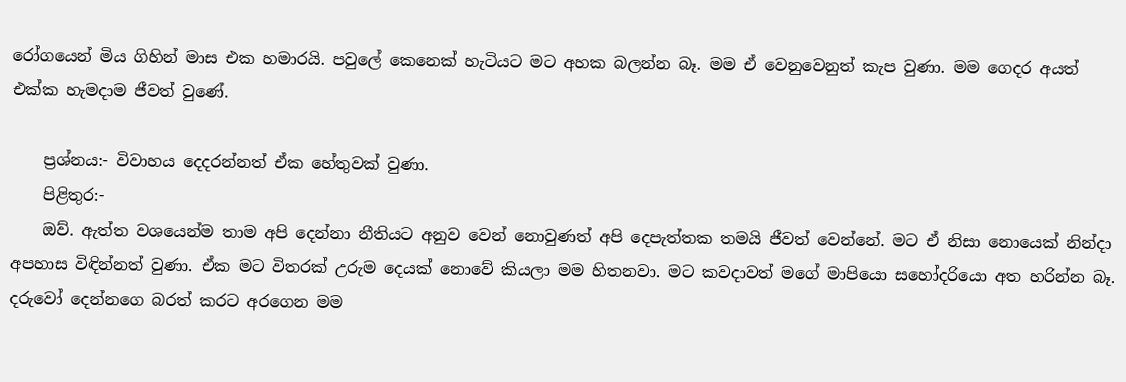රෝගයෙන් මිය ගිහින් මාස එක හමාරයි. පවුලේ කෙනෙක් හැටියට මට අහක බලන්න බෑ. මම ඒ වෙනුවෙනුත් කැප වුණා. මම ගෙදර අයත් එක්ක හැමදාම ජීවත් වුණේ.

    ප්‍රශ්නය:- විවාහය දෙදරන්නත් ඒක හේතුවක් වුණා.
    පිළිතුර:-
    ඔව්. ඇත්ත වශයෙන්ම තාම අපි දෙන්නා නීතියට අනුව වෙන් නොවුණත් අපි දෙපැත්තක තමයි ජීවත් වෙන්නේ. මට ඒ නිසා නොයෙක් නින්දා අපහාස විඳින්නත් වුණා. ඒක මට විතරක් උරුම දෙයක් නොවේ කියලා මම හිතනවා. මට කවදාවත් මගේ මාපියො සහෝදරියො අත හරින්න බෑ. දරුවෝ දෙන්නගෙ බරත් කරට අරගෙන මම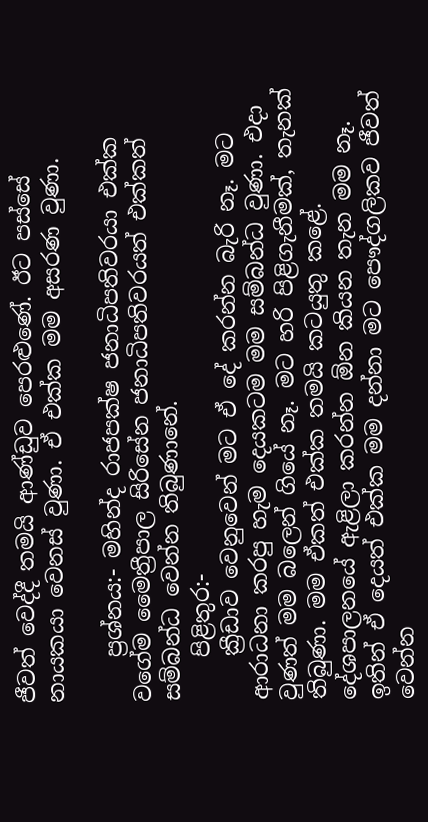ජීවත් වෙද්දී තමයි ආණ්ඩුව පෙරළුණේ. ඊට පස්සේ නායකයා වෙනස් වුණා. ඒ එක්ක මම අසරණ වුණා.

    ප්‍රශ්නය:- මහින්ද රාජපක්ෂ ජනාධිපතිවරයා එක්ක වගේම මෛත්‍රීපාල සිරිසේන ජනාධිපතිවරයත් එක්කත් සම්බන්ධ වෙන්න තිබුණානේ.
    පිළිතුර:-
    ක්‍රීඩාව වෙනුවෙන් මට ඒ දේ කරන්න බැරි නෑ. මට ආරාධනා කරපු හැම දෙයකටම මම සම්බන්ධ වුණා. එදා වුණත් මම බලෙන් ගියේ නෑ. මට හරි පිළිගැනීමක්, තැනක් තිබුණා. මම ඒකත් එක්ක තමයි කටයුතු කළේ. දේශපාලනයේ ඇළිලා කරන්න ඕන කියන තැන මම නෑ. ඉතින් ඒ දෙයත් එක්ක මම දන්නා මට පෞද්ගලිකව ජීවත් වෙන්න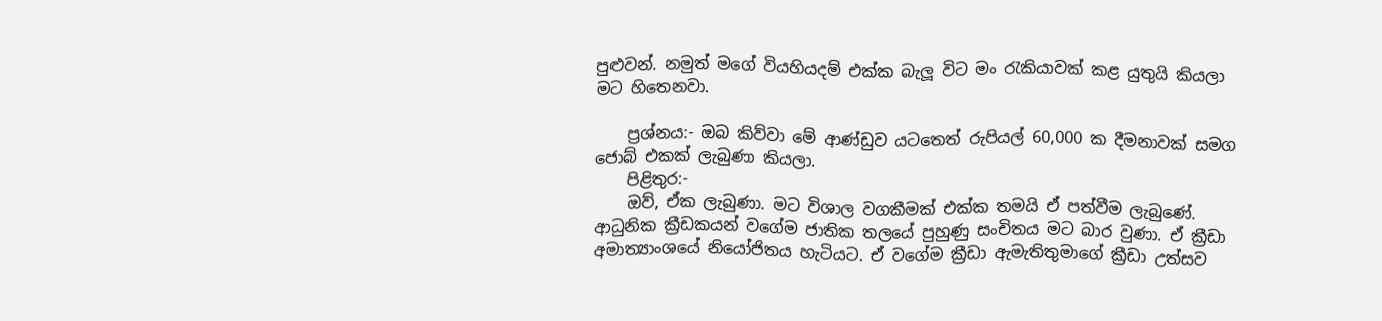පුළුවන්. නමුත් මගේ වියහියදම් එක්ක බැලූ විට මං රැකියාවක් කළ යුතුයි කියලා මට හිතෙනවා.

    ප්‍රශ්නය:- ඔබ කිව්වා මේ ආණ්ඩුව යටතෙත් රුපියල් 60,000 ක දීමනාවක් සමග ජොබ් එකක් ලැබුණා කියලා.
    පිළිතුර:-
    ඔව්, ඒක ලැබුණා. මට විශාල වගකීමක් එක්ක තමයි ඒ පත්වීම ලැබුණේ. ආධුනික ක්‍රීඩකයන් වගේම ජාතික තලයේ පුහුණු සංචිතය මට බාර වුණා. ඒ ක්‍රීඩා අමාත්‍යාංශයේ නියෝජිතය හැටියට. ඒ වගේම ක්‍රීඩා ඇමැතිතුමාගේ ක්‍රීඩා උත්සව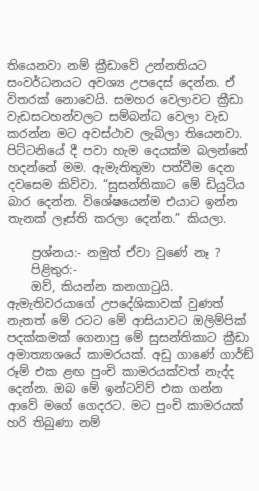තියෙනවා නම් ක්‍රීඩාවේ උන්නතියට සංවර්ධනයට අවශ්‍ය උපදෙස් දෙන්න. ඒ විතරක් නොවෙයි. සමහර වෙලාවට ක්‍රීඩා වැඩසටහන්වලට සම්බන්ධ වෙලා වැඩ කරන්න මට අවස්ථාව ලැබිලා තියෙනවා. පිට්ටනියේ දී පවා හැම දෙයක්ම බලන්නේ හදන්නේ මම. ඇමැතිතුමා පත්වීම දෙන දවසෙම කිව්වා. “සුසන්තිකාට මේ ඩියුටිය බාර දෙන්න. විශේෂයෙන්ම එයාට ඉන්න තැනක් ලෑස්ති කරලා දෙන්න.” කියලා.

    ප්‍රශ්නය:- නමුත් ඒවා වුණේ නෑ ?
    පිළිතුර:-
    ඔව්, කියන්න කනගාටුයි. ඇමැතිවරයාගේ උපදේශිකාවක් වුණත් නැතත් මේ රටට මේ ආසියාවට ඔලිම්පික් පදක්කමක් ගෙනාපු මේ සුසන්තිකාට ක්‍රීඩා අමාත්‍යාශයේ කාමරයක්. අඩු ගාණේ ගාර්ඞ් රූම් එක ළඟ පුංචි කාමරයක්වත් නැද්ද දෙන්න. ඔබ මේ ඉන්ටවිව් එක ගන්න ආවේ මගේ ගෙදරට. මට පුංචි කාමරයක් හරි තිබුණා නම්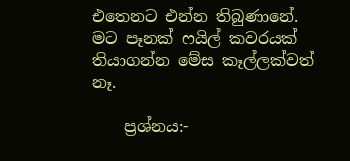එතෙනට එන්න තිබුණානේ. මට පෑනක් ෆයිල් කවරයක් තියාගන්න මේස කෑල්ලක්වත් නෑ.

    ප්‍රශ්නය:-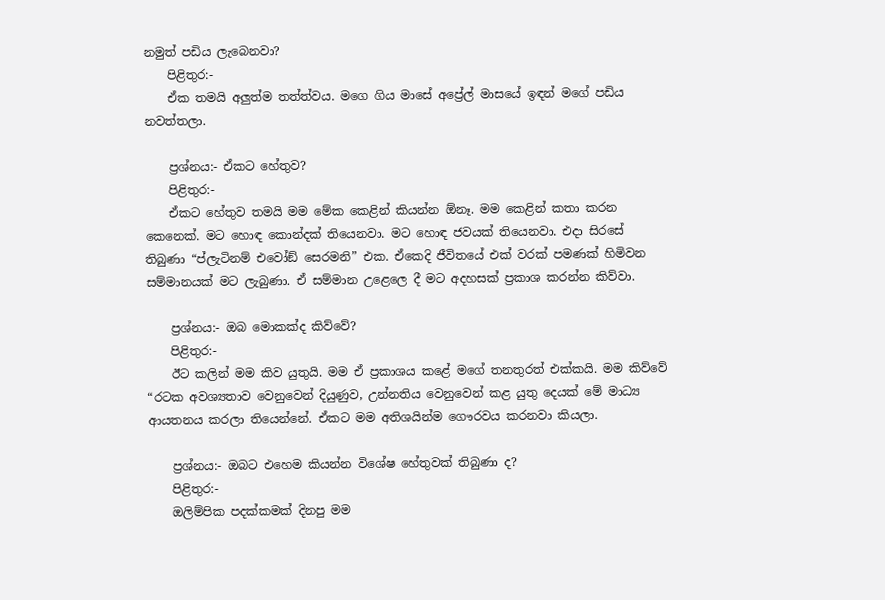නමුත් පඩිය ලැබෙනවා?
    පිළිතුර:-
    ඒක තමයි අලුත්ම තත්ත්වය. මගෙ ගිය මාසේ අප්‍රේල් මාසයේ ඉඳන් මගේ පඩිය නවත්තලා.

    ප්‍රශ්නය:- ඒකට හේතුව?
    පිළිතුර:-
    ඒකට හේතුව තමයි මම මේක කෙළින් කියන්න ඕනෑ. මම කෙළින් කතා කරන කෙනෙක්. මට හොඳ කොන්දක් තියෙනවා. මට හොඳ ජවයක් තියෙනවා. එදා සිරසේ තිබුණා “ප්ලැටිනම් එවෝඞ් සෙරමනි” එක. ඒකෙදි ජීවිතයේ එක් වරක් පමණක් හිමිවන සම්මානයක් මට ලැබුණා. ඒ සම්මාන උළෙලෙ දී මට අදහසක් ප්‍රකාශ කරන්න කිව්වා.

    ප්‍රශ්නය:- ඔබ මොකක්ද කිව්වේ?
    පිළිතුර:-
    ඊට කලින් මම කිව යුතුයි. මම ඒ ප්‍රකාශය කළේ මගේ තනතුරත් එක්කයි. මම කිව්වේ “රටක අවශ්‍යතාව වෙනුවෙන් දියුණුව, උන්නතිය වෙනුවෙන් කළ යුතු දෙයක් මේ මාධ්‍ය ආයතනය කරලා තියෙන්නේ. ඒකට මම අතිශයින්ම ගෞරවය කරනවා කියලා.

    ප්‍රශ්නය:- ඔබට එහෙම කියන්න විශේෂ හේතුවක් තිබුණා ද?
    පිළිතුර:-
    ඔලිම්පික පදක්කමක් දිනපු මම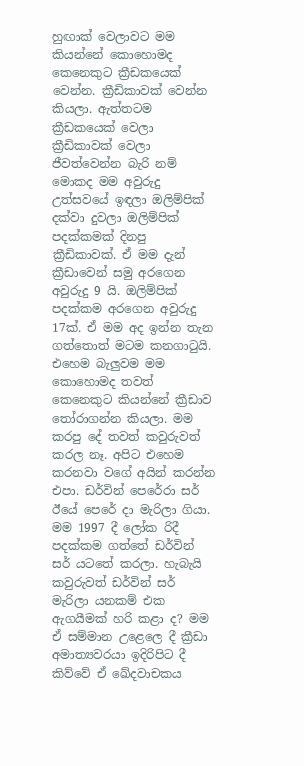හුඟාක් වෙලාවට මම කියන්නේ කොහොමද කෙනෙකුට ක්‍රීඩකයෙක් වෙන්න. ක්‍රීඩිකාවක් වෙන්න කියලා. ඇත්තටම ක්‍රීඩකයෙක් වෙලා ක්‍රීඩිකාවක් වෙලා ජීවත්වෙන්න බැරි නම් මොකද මම අවුරුදු උත්සවයේ ඉඳලා ඔලිම්පික් දක්වා දුවලා ඔලිම්පික් පදක්කමක් දිනපු ක්‍රීඩිකාවක්. ඒ මම දැන් ක්‍රීඩාවෙන් සමු අරගෙන අවුරුදු 9 යි. ඔලිම්පික් පදක්කම අරගෙන අවුරුදු 17ක්. ඒ මම අද ඉන්න තැන ගත්තොත් මටම කනගාටුයි. එහෙම බැලුවම මම කොහොමද තවත් කෙනෙකුට කියන්නේ ක්‍රීඩාව තෝරාගන්න කියලා. මම කරපු දේ තවත් කවුරුවත් කරල නෑ. අපිට එහෙම කරනවා වගේ අයින් කරන්න එපා. ඩර්වින් පෙරේරා සර් ඊයේ පෙරේ දා මැරිලා ගියා. මම 1997 දී ලෝක රිදී පදක්කම ගත්තේ ඩර්වින් සර් යටතේ කරලා. හැබැයි කවුරුවත් ඩර්වින් සර් මැරිලා යනකම් එක ඇගයීමක් හරි කළා ද? මම ඒ සම්මාන උළෙලෙ දී ක්‍රීඩා අමාත්‍යවරයා ඉදිරිපිට දී කිව්වේ ඒ ඛේදවාචකය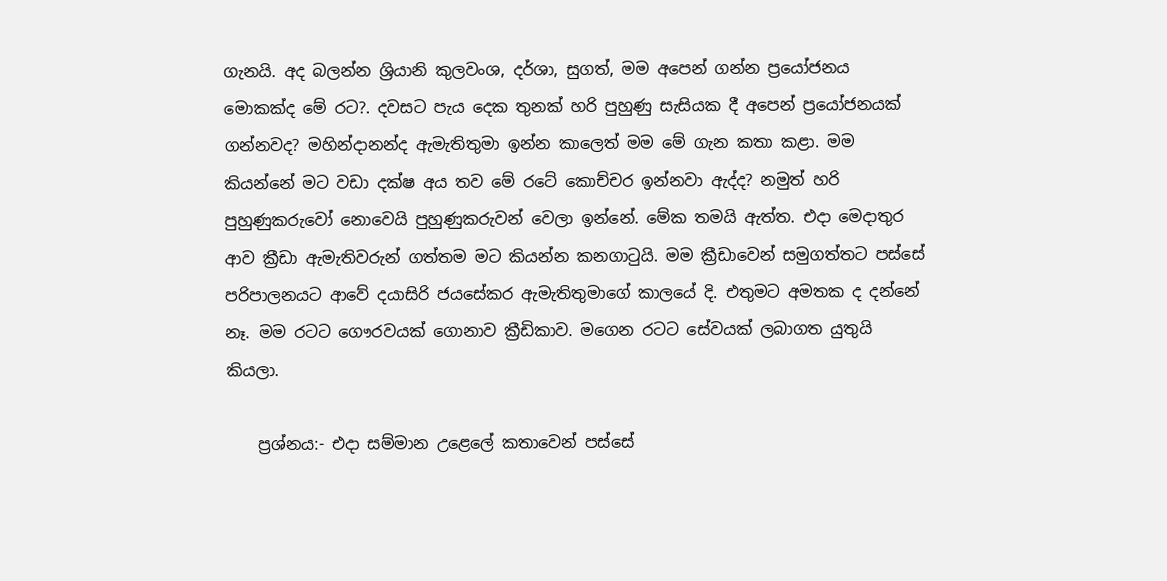ගැනයි. අද බලන්න ශ්‍රියානි කුලවංශ, දර්ශා, සුගත්, මම අපෙන් ගන්න ප්‍රයෝජනය මොකක්ද මේ රට?. දවසට පැය දෙක තුනක් හරි පුහුණු සැසියක දී අපෙන් ප්‍රයෝජනයක් ගන්නවද? මහින්දානන්ද ඇමැතිතුමා ඉන්න කාලෙත් මම මේ ගැන කතා කළා. මම කියන්නේ මට වඩා දක්ෂ අය තව මේ රටේ කොච්චර ඉන්නවා ඇද්ද? නමුත් හරි පුහුණුකරුවෝ නොවෙයි පුහුණුකරුවන් වෙලා ඉන්නේ. මේක තමයි ඇත්ත. එදා මෙදාතුර ආව ක්‍රීඩා ඇමැතිවරුන් ගත්තම මට කියන්න කනගාටුයි. මම ක්‍රීඩාවෙන් සමුගත්තට පස්සේ පරිපාලනයට ආවේ දයාසිරි ජයසේකර ඇමැතිතුමාගේ කාලයේ දි. එතුමට අමතක ද දන්නේ නෑ. මම රටට ගෞරවයක් ගොනාව ක්‍රීඩිකාව. මගෙන රටට සේවයක් ලබාගත යුතුයි කියලා.

    ප්‍රශ්නය:- එදා සම්මාන උළෙලේ කතාවෙන් පස්සේ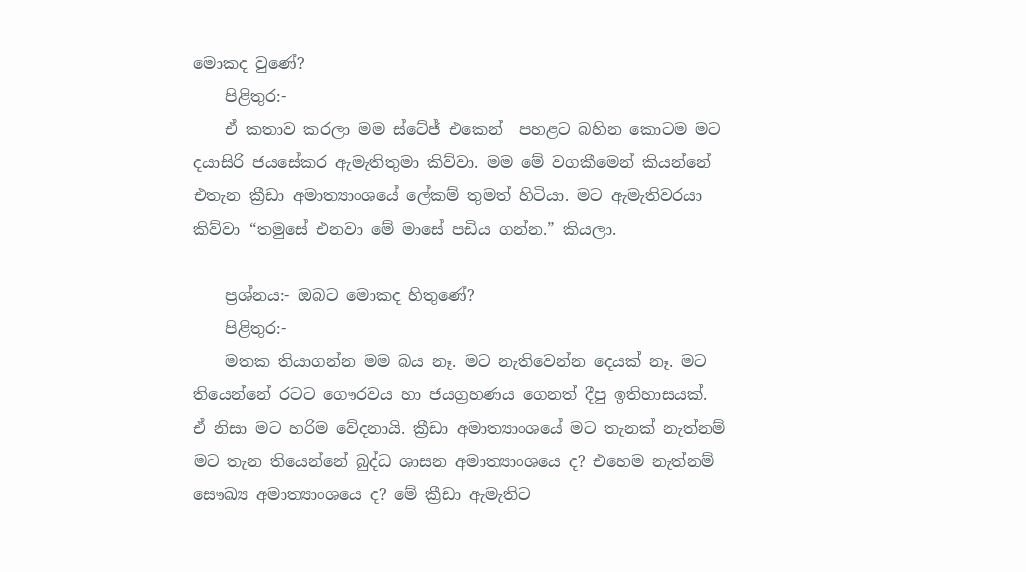මොකද වුණේ?
    පිළිතුර:-
    ඒ කතාව කරලා මම ස්ටේජ් එකෙන්  පහළට බහින කොටම මට දයාසිරි ජයසේකර ඇමැතිතුමා කිව්වා. මම මේ වගකීමෙන් කියන්නේ එතැන ක්‍රීඩා අමාත්‍යාංශයේ ලේකම් තුමත් හිටියා. මට ඇමැතිවරයා කිව්වා “තමුසේ එනවා මේ මාසේ පඩිය ගන්න.” කියලා.

    ප්‍රශ්නය:- ඔබට මොකද හිතුණේ?
    පිළිතුර:-
    මතක තියාගන්න මම බය නෑ. මට නැතිවෙන්න දෙයක් නෑ. මට තියෙන්නේ රටට ගෞරවය හා ජයග්‍රහණය ගෙනත් දීපු ඉතිහාසයක්. ඒ නිසා මට හරිම වේදනායි. ක්‍රීඩා අමාත්‍යාංශයේ මට තැනක් නැත්නම් මට තැන තියෙන්නේ බුද්ධ ශාසන අමාත්‍යාංශයෙ ද? එහෙම නැත්නම් සෞඛ්‍ය අමාත්‍යාංශයෙ ද? මේ ක්‍රීඩා ඇමැතිට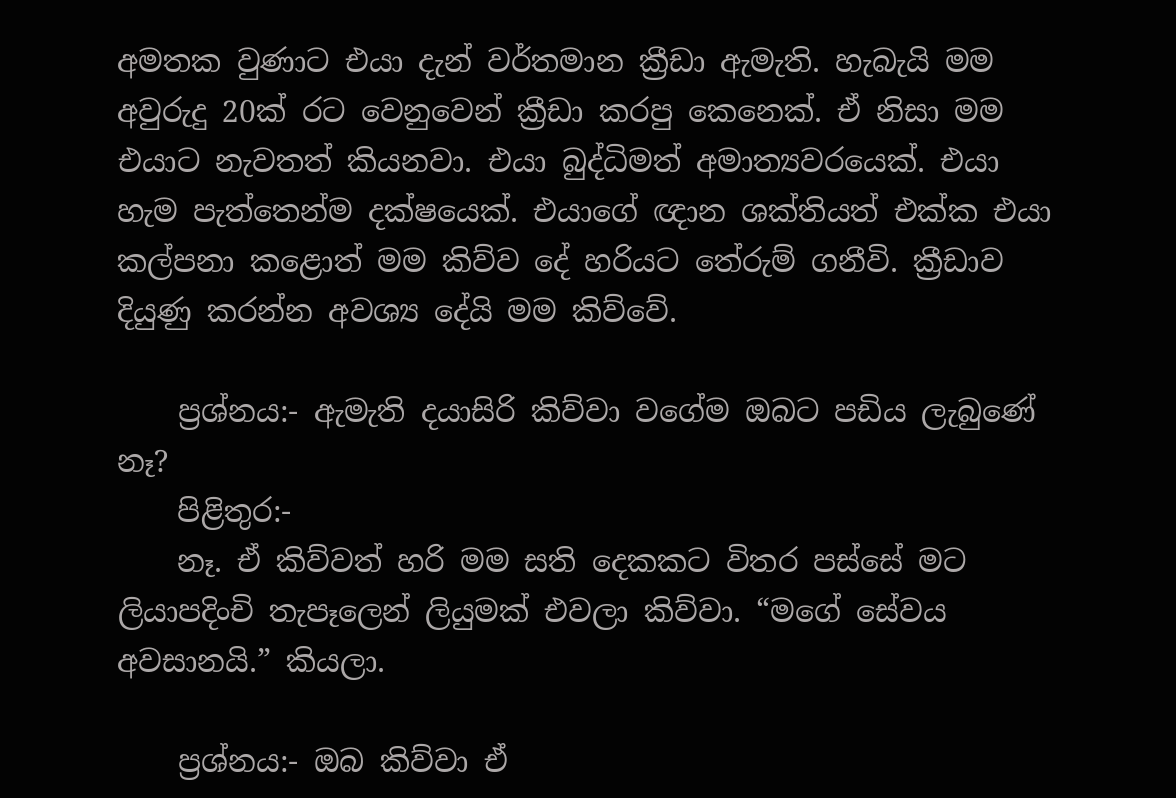අමතක වුණාට එයා දැන් වර්තමාන ක්‍රීඩා ඇමැති. හැබැයි මම අවුරුදු 20ක් රට වෙනුවෙන් ක්‍රීඩා කරපු කෙනෙක්. ඒ නිසා මම එයාට නැවතත් කියනවා. එයා බුද්ධිමත් අමාත්‍යවරයෙක්. එයා හැම පැත්තෙන්ම දක්ෂයෙක්. එයාගේ ඥාන ශක්තියත් එක්ක එයා කල්පනා කළොත් මම කිව්ව දේ හරියට තේරුම් ගනීවි. ක්‍රීඩාව දියුණු කරන්න අවශ්‍ය දේයි මම කිව්වේ.

    ප්‍රශ්නය:- ඇමැති දයාසිරි කිව්වා වගේම ඔබට පඩිය ලැබුණේ නෑ?
    පිළිතුර:-
    නෑ. ඒ කිව්වත් හරි මම සති දෙකකට විතර පස්සේ මට ලියාපදිංචි තැපෑලෙන් ලියුමක් එවලා කිව්වා. “මගේ සේවය අවසානයි.” කියලා.

    ප්‍රශ්නය:- ඔබ කිව්වා ඒ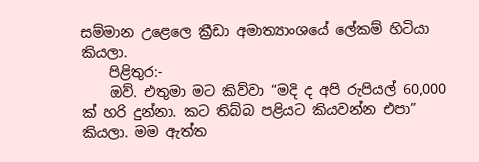සම්මාන උළෙලෙ ක්‍රීඩා අමාත්‍යාංශයේ ලේකම් හිටියා කියලා.
    පිළිතුර:-
    ඔව්. එතුමා මට කිව්වා “මදි ද අපි රුපියල් 60,000 ක් හරි දුන්නා. කට තිබ්බ පළියට කියවන්න එපා” කියලා. මම ඇත්ත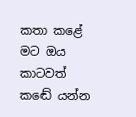කතා කළේ මට ඔය කාටවත් කඬේ යන්න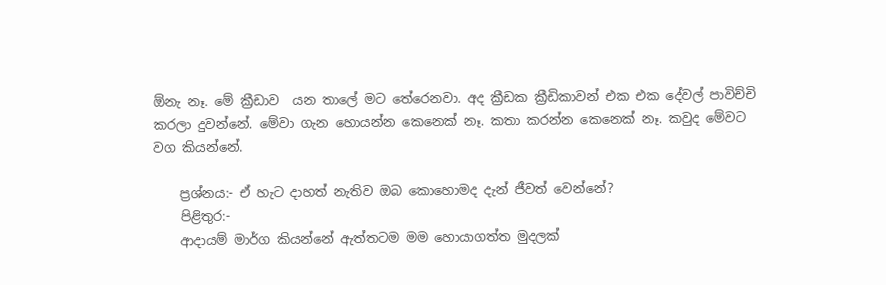ඕනැ නෑ. මේ ක්‍රීඩාව  යන තාලේ මට තේරෙනවා. අද ක්‍රීඩක ක්‍රීඩිකාවන් එක එක දේවල් පාවිච්චි කරලා දුවන්නේ. මේවා ගැන හොයන්න කෙනෙක් නෑ. කතා කරන්න කෙනෙක් නෑ. කවුද මේවට වග කියන්නේ.

    ප්‍රශ්නය:- ඒ හැට දාහත් නැතිව ඔබ කොහොමද දැන් ජීවත් වෙන්නේ?
    පිළිතුර:-
    ආදායම් මාර්ග කියන්නේ ඇත්තටම මම හොයාගත්ත මුදලක්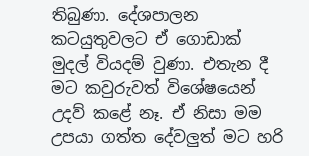තිබුණා. දේශපාලන කටයුතුවලට ඒ ගොඩාක් මුදල් වියදම් වුණා. එතැන දී මට කවුරුවත් විශේෂයෙන් උදව් කළේ නෑ. ඒ නිසා මම උපයා ගත්ත දේවලුත් මට හරි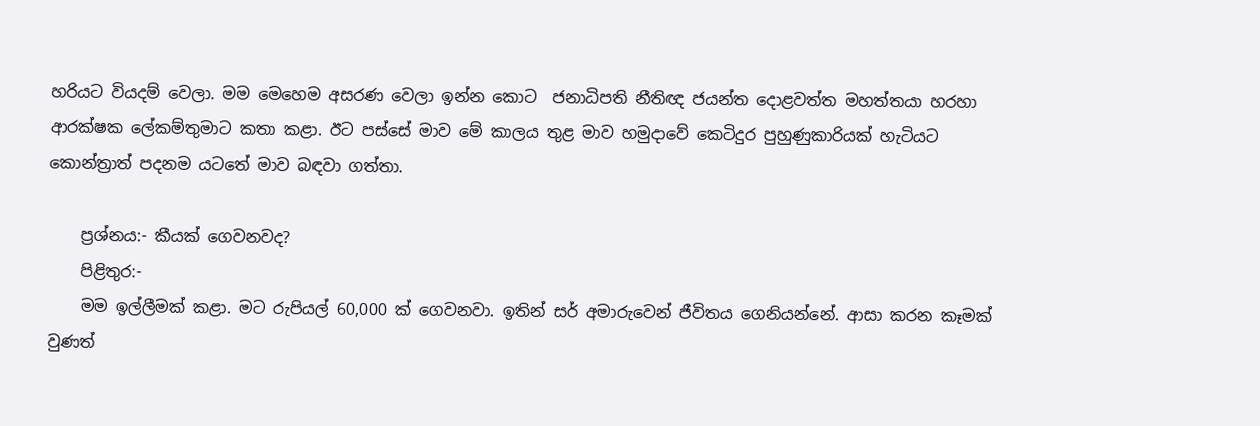හරියට වියදම් වෙලා. මම මෙහෙම අසරණ වෙලා ඉන්න කොට  ජනාධිපති නීතිඥ ජයන්ත දොළවත්ත මහත්තයා හරහා ආරක්ෂක ලේකම්තුමාට කතා කළා. ඊට පස්සේ මාව මේ කාලය තුළ මාව හමුදාවේ කෙටිදුර පුහුණුකාරියක් හැටියට කොන්ත්‍රාත් පදනම යටතේ මාව බඳවා ගත්තා.

    ප්‍රශ්නය:- කීයක් ගෙවනවද?
    පිළිතුර:-
    මම ඉල්ලීමක් කළා. මට රුපියල් 60,000 ක් ගෙවනවා. ඉතින් සර් අමාරුවෙන් ජීවිතය ගෙනියන්නේ. ආසා කරන කෑමක් වුණත්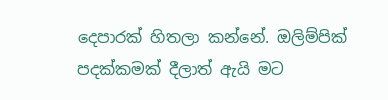දෙපාරක් හිතලා කන්නේ. ඔලිම්පික් පදක්කමක් දීලාත් ඇයි මට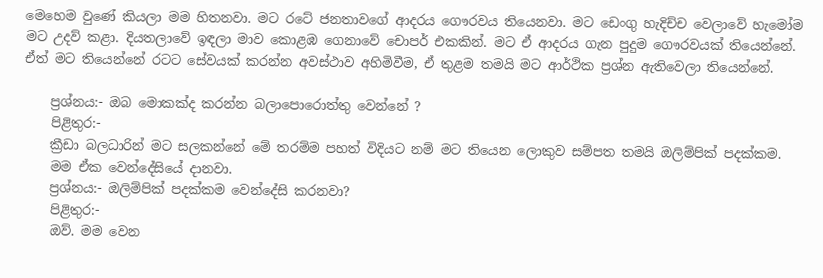මෙහෙම වුණේ කියලා මම හිතනවා. මට රටේ ජනතාවගේ ආදරය ගෞරවය තියෙනවා. මට ඩෙංගු හැදිච්ච වෙලාවේ හැමෝම මට උදව් කළා. දියතලාවේ ඉඳලා මාව කොළඹ ගෙනාවේ චොපර් එකකින්. මට ඒ ආදරය ගැන පුදුම ගෞරවයක් තියෙන්නේ. ඒත් මට තියෙන්නේ රටට සේවයක් කරන්න අවස්ථාව අහිමිවීම, ඒ තුළම තමයි මට ආර්ථික ප්‍රශ්න ඇතිවෙලා තියෙන්නේ.

    ප්‍රශ්නය:- ඔබ මොකක්ද කරන්න බලාපොරොත්තු වෙන්නේ ?
    පිළිතුර:-
    ක්‍රීඩා බලධාරින් මට සලකන්නේ මේ තරම්ම පහත් විදියට නම් මට තියෙන ලොකුව සම්පත තමයි ඔලිම්පික් පදක්කම.
    මම ඒක වෙන්දේසියේ දානවා.
    ප්‍රශ්නය:- ඔලිම්පික් පදක්කම වෙන්දේසි කරනවා?
    පිළිතුර:-
    ඔව්. මම වෙන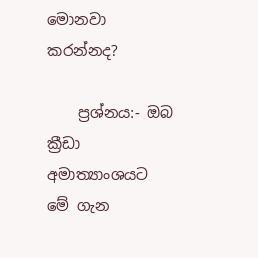මොනවා කරන්නද?

    ප්‍රශ්නය:- ඔබ ක්‍රීඩා අමාත්‍යාංශයට මේ ගැන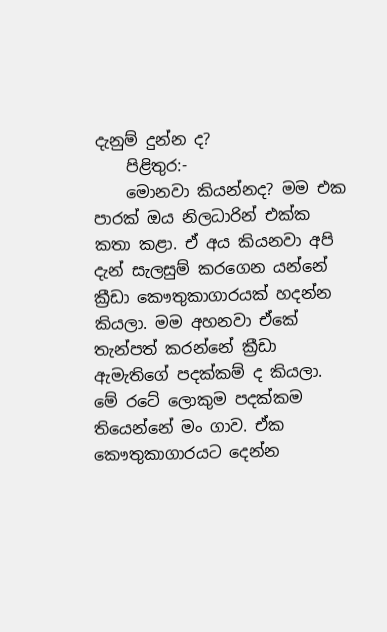දැනුම් දුන්න ද?
    පිළිතුර:-
    මොනවා කියන්නද? මම එක පාරක් ඔය නිලධාරින් එක්ක කතා කළා. ඒ අය කියනවා අපි දැන් සැලසුම් කරගෙන යන්නේ ක්‍රීඩා කෞතුකාගාරයක් හදන්න කියලා. මම අහනවා ඒකේ තැන්පත් කරන්නේ ක්‍රීඩා ඇමැතිගේ පදක්කම් ද කියලා. මේ රටේ ලොකුම පදක්කම තියෙන්නේ මං ගාව. ඒක කෞතුකාගාරයට දෙන්න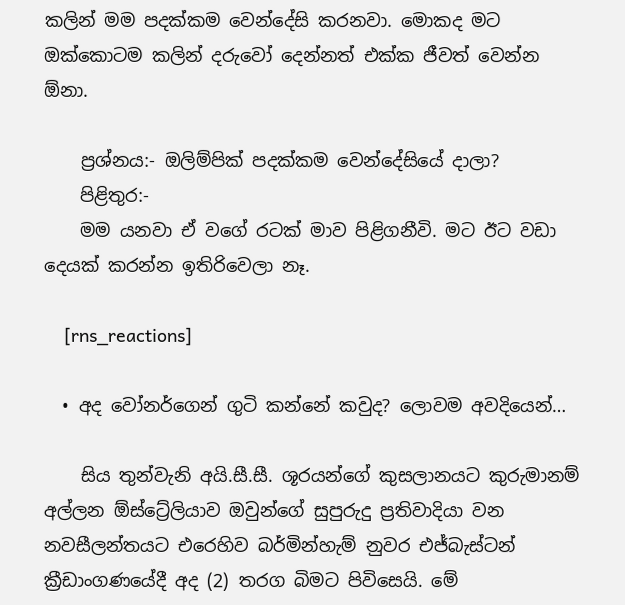කලින් මම පදක්කම වෙන්දේසි කරනවා. මොකද මට ඔක්කොටම කලින් දරුවෝ දෙන්නත් එක්ක ජීවත් වෙන්න ඕනා.

    ප්‍රශ්නය:- ඔලිම්පික් පදක්කම වෙන්දේසියේ දාලා?
    පිළිතුර:-
    මම යනවා ඒ වගේ රටක් මාව පිළිගනීවි. මට ඊට වඩා දෙයක් කරන්න ඉතිරිවෙලා නෑ.

    [rns_reactions]

  • අද වෝනර්ගෙන් ගුටි කන්නේ කවුද? ලොවම අවදියෙන්…

    සිය තුන්වැනි අයි.සී.සී. ශූරයන්ගේ කුසලානයට කුරුමානම් අල්ලන ඕස්ට්‍රේලියාව ඔවුන්ගේ සුපුරුදු ප්‍රතිවාදියා වන නවසීලන්තයට එරෙහිව බර්මින්හැම් නුවර එජ්බැස්ටන් ක්‍රීඩාංගණයේදී අද (2) තරග බිමට පිවිසෙයි. මේ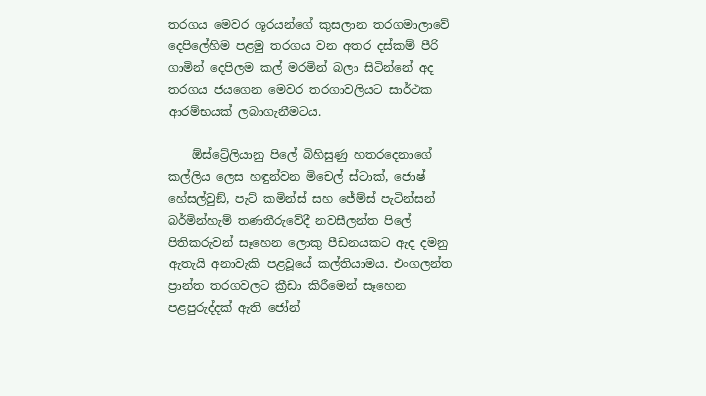තරගය මෙවර ශූරයන්ගේ කුසලාන තරගමාලාවේ දෙපිලේහිම පළමු තරගය වන අතර දස්කම් පීරි ගාමින් දෙපිලම කල් මරමින් බලා සිටින්නේ අද තරගය ජයගෙන මෙවර තරගාවලියට සාර්ථක ආරම්භයක් ලබාගැනීමටය.

    ඕස්ට්‍රේලියානු පිලේ බිහිසුණු හතරදෙනාගේ කල්ලිය ලෙස හඳුන්වන මිචෙල් ස්ටාක්, ජොෂ් හේසල්වුඞ්, පැට් කමින්ස් සහ ජේම්ස් පැටින්සන් බර්මින්හැම් තණතීරුවේදී නවසීලන්ත පිලේ පිතිකරුවන් සෑහෙන ලොකු පීඩනයකට ඇද දමනු ඇතැයි අනාවැකි පළවූයේ කල්තියාමය. එංගලන්ත ප්‍රාන්ත තරගවලට ක්‍රීඩා කිරීමෙන් සෑහෙන පළපුරුද්දක් ඇති ජෝන්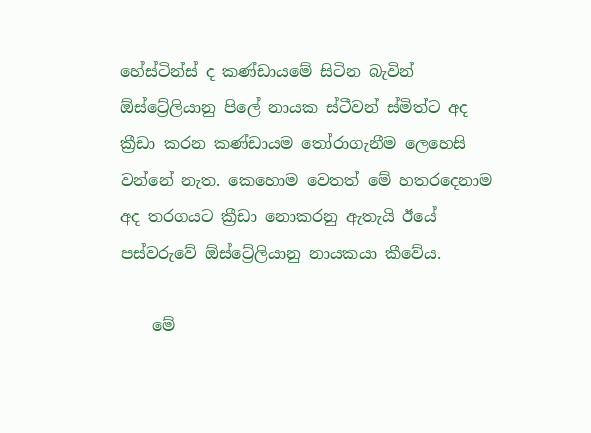හේස්ටින්ස් ද කණ්ඩායමේ සිටින බැවින් ඕස්ට්‍රේලියානු පිලේ නායක ස්ටීවන් ස්මිත්ට අද ක්‍රීඩා කරන කණ්ඩායම තෝරාගැනීම ලෙහෙසි වන්නේ නැත. කෙහොම වෙතත් මේ හතරදෙනාම අද තරගයට ක්‍රීඩා නොකරනු ඇතැයි ඊයේ පස්වරුවේ ඕස්ට්‍රේලියානු නායකයා කීවේය.

    මේ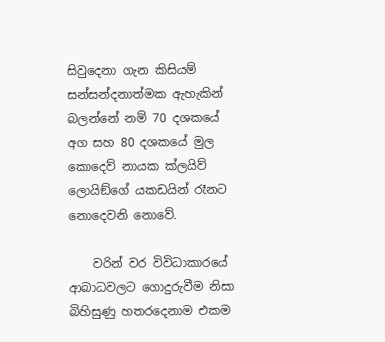සිවුදෙනා ගැන කිසියම් සන්සන්දනාත්මක ඇහැකින් බලන්නේ නම් 70 දශකයේ අග සහ 80 දශකයේ මුල කොදෙව් නායක ක්ලයිව් ලොයිඞ්ගේ යකඩයින් රෑනට නොදෙවනි නොවේ.

    වරින් වර විවිධාකාරයේ ආබාධවලට ගොදුරුවීම නිසා බිහිසුණු හතරදෙනාම එකම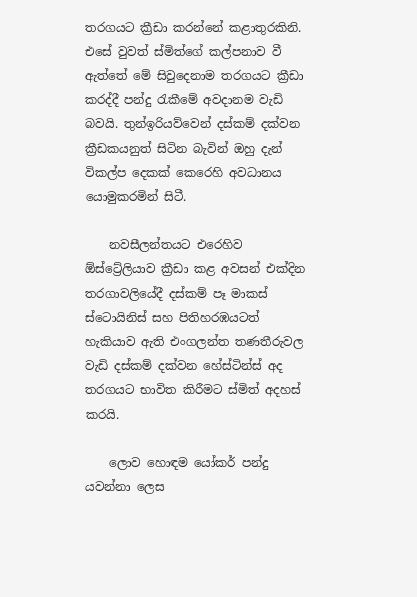තරගයට ක්‍රීඩා කරන්නේ කළාතුරකිනි. එසේ වුවත් ස්මිත්ගේ කල්පනාව වී ඇත්තේ මේ සිවුදෙනාම තරගයට ක්‍රීඩා කරද්දී පන්දු රැකීමේ අවදානම වැඩි බවයි. තුන්ඉරියව්වෙන් දස්කම් දක්වන ක්‍රීඩකයනුත් සිටින බැවින් ඔහු දැන් විකල්ප දෙකක් කෙරෙහි අවධානය යොමුකරමින් සිටී.

    නවසීලන්තයට එරෙහිව ඕස්ට්‍රේලියාව ක්‍රීඩා කළ අවසන් එක්දින තරගාවලියේදී දස්කම් පෑ මාකස් ස්ටොයිනිස් සහ පිතිහරඹයටත් හැකියාව ඇති එංගලන්ත තණතීරුවල වැඩි දස්කම් දක්වන හේස්ටින්ස් අද තරගයට භාවිත කිරීමට ස්මිත් අදහස් කරයි.

    ලොව හොඳම යෝකර් පන්දු යවන්නා ලෙස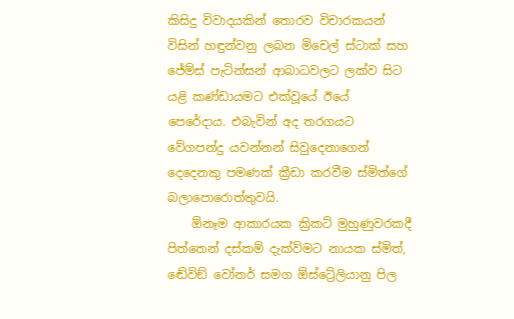කිසිදු විවාදයකින් තොරව විචාරකයන් විසින් හඳුන්වනු ලබන මිචෙල් ස්ටාක් සහ ජේම්ස් පැටින්සන් ආබාධවලට ලක්ව සිට යළි කණ්ඩායමට එක්වූයේ ඊයේ පෙරේදාය. එබැවින් අද තරගයට වේගපන්දු යවන්නන් සිවුදෙනාගෙන් දෙදෙනකු පමණක් ක්‍රීඩා කරවීම ස්මිත්ගේ බලාපොරොත්තුවයි.
    ඕනෑම ආකාරයක ක්‍රිකට් මුහුණුවරකදී පිත්තෙන් දස්කම් දැක්විමට නායක ස්මිත්, ඬේවිඞ් වෝනර් සමග ඕස්ට්‍රේලියානු පිල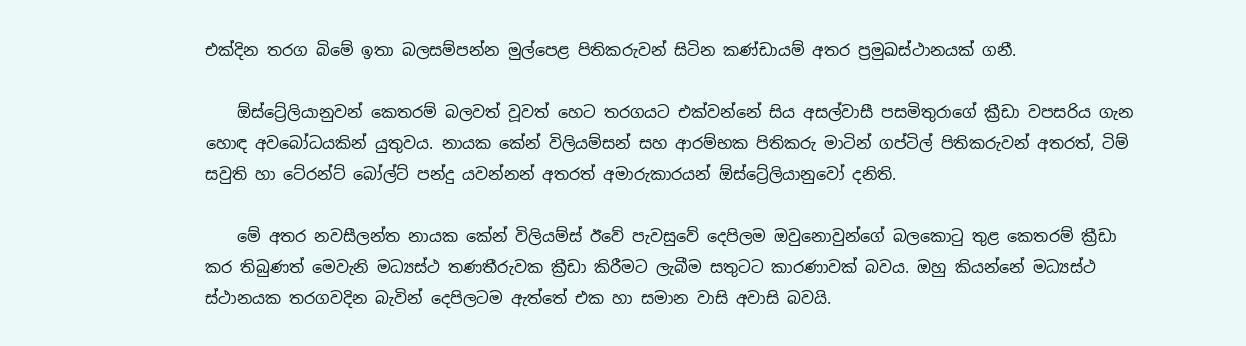එක්දින තරග බිමේ ඉතා බලසම්පන්න මුල්පෙළ පිතිකරුවන් සිටින කණ්ඩායම් අතර ප්‍රමුඛස්ථානයක් ගනී.

    ඕස්ට්‍රේලියානුවන් කෙතරම් බලවත් වූවත් හෙට තරගයට එක්වන්නේ සිය අසල්වාසී පසමිතුරාගේ ක්‍රීඩා වපසරිය ගැන හොඳ අවබෝධයකින් යුතුවය. නායක කේන් විලියම්සන් සහ ආරම්භක පිතිකරු මාටින් ගප්ටිල් පිතිකරුවන් අතරත්, ටිම් සවුති හා ටේ‍රන්ට් බෝල්ට් පන්දු යවන්නන් අතරත් අමාරුකාරයන් ඕස්ට්‍රේලියානුවෝ දනිති.

    මේ අතර නවසීලන්ත නායක කේන් විලියම්ස් ඊවේ පැවසුවේ දෙපිලම ඔවුනොවුන්ගේ බලකොටු තුළ කෙතරම් ක්‍රීඩා කර තිබුණත් මෙවැනි මධ්‍යස්ථ තණතීරුවක ක්‍රීඩා කිරීමට ලැබීම සතුටට කාරණාවක් බවය. ඔහු කියන්නේ මධ්‍යස්ථ ස්ථානයක තරගවදින බැවින් දෙපිලටම ඇත්තේ එක හා සමාන වාසි අවාසි බවයි.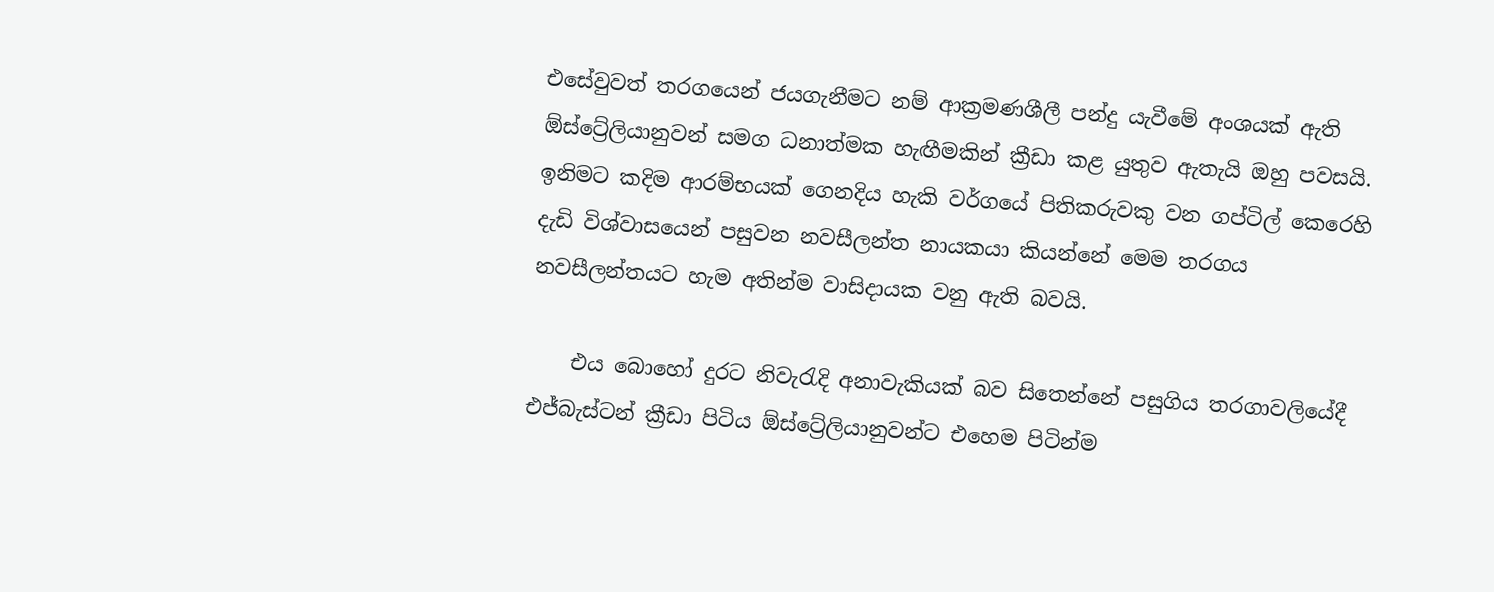එසේවුවත් තරගයෙන් ජයගැනීමට නම් ආක්‍රමණශීලී පන්දු යැවීමේ අංශයක් ඇති ඕස්ට්‍රේලියානුවන් සමග ධනාත්මක හැඟීමකින් ක්‍රීඩා කළ යුතුව ඇතැයි ඔහු පවසයි. ඉනිමට කදිම ආරම්භයක් ගෙනදිය හැකි වර්ගයේ පිතිකරුවකු වන ගප්ටිල් කෙරෙහි දැඩි විශ්වාසයෙන් පසුවන නවසීලන්ත නායකයා කියන්නේ මෙම තරගය නවසීලන්තයට හැම අතින්ම වාසිදායක වනු ඇති බවයි.

    එය බොහෝ දුරට නිවැරැදි අනාවැකියක් බව සිතෙන්නේ පසුගිය තරගාවලියේදී එජ්බැස්ටන් ක්‍රීඩා පිටිය ඕස්ට්‍රේලියානුවන්ට එහෙම පිටින්ම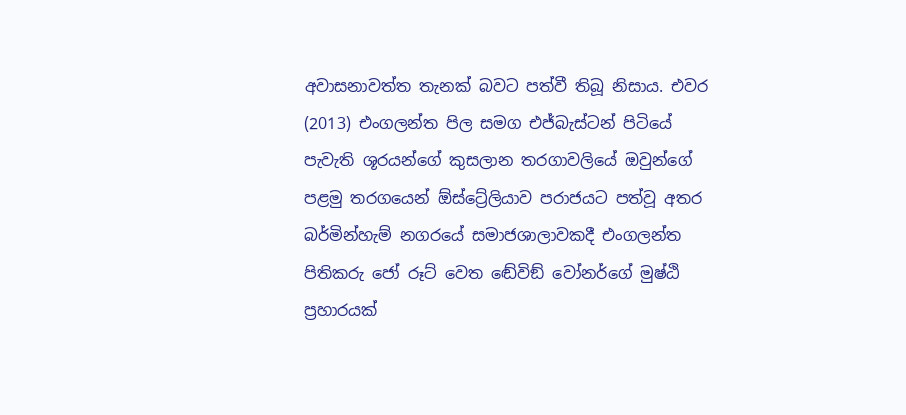අවාසනාවත්ත තැනක් බවට පත්වී තිබූ නිසාය. එවර (2013) එංගලන්ත පිල සමග එජ්බැස්ටන් පිටියේ පැවැති ශූරයන්ගේ කුසලාන තරගාවලියේ ඔවුන්ගේ පළමු තරගයෙන් ඕස්ට්‍රේලියාව පරාජයට පත්වූ අතර බර්මින්හැම් නගරයේ සමාජශාලාවකදී එංගලන්ත පිතිකරු ජෝ රූට් වෙත ඬේවිඞ් වෝනර්ගේ මුෂ්ඨි ප්‍රහාරයක්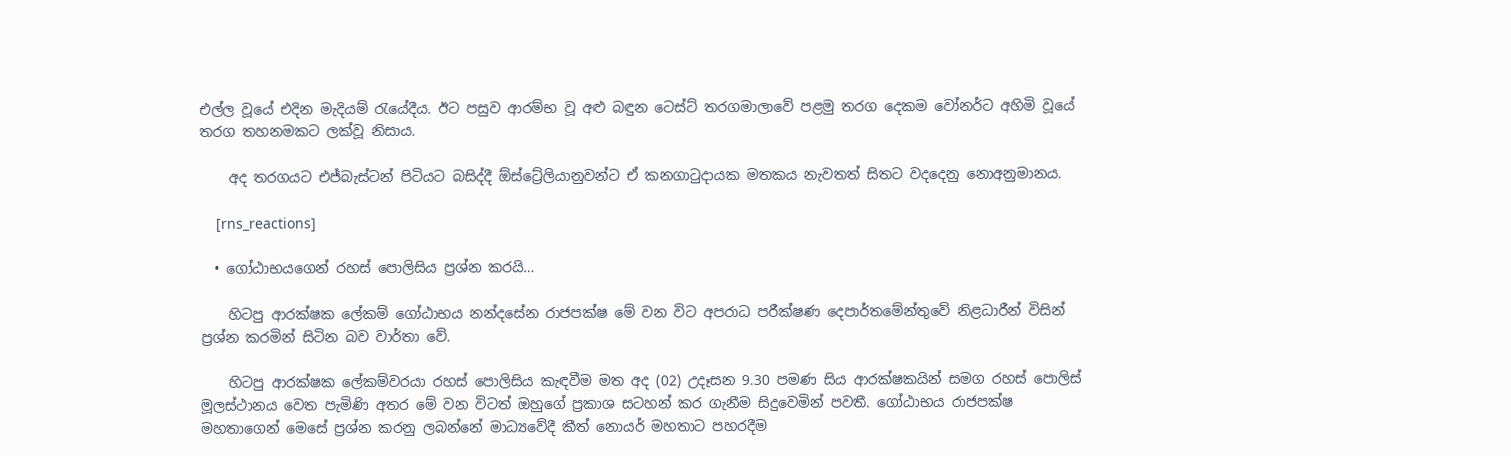එල්ල වූයේ එදින මැදියම් රැයේදීය. ඊට පසුව ආරම්භ වූ අළු බඳුන ටෙස්ට් තරගමාලාවේ පළමු තරග දෙකම වෝනර්ට අහිමි වූයේ තරග තහනමකට ලක්වූ නිසාය.

    අද තරගයට එජ්බැස්ටන් පිටියට බසිද්දී ඕස්ට්‍රේලියානුවන්ට ඒ කනගාටුදායක මතකය නැවතත් සිතට වදදෙනු නොඅනුමානය.

    [rns_reactions]

  • ගෝඨාභයගෙන් රහස් පොලිසිය ප්‍රශ්න කරයි…

    හිටපු ආරක්ෂක ලේකම් ගෝඨාභය නන්දසේන රාජපක්ෂ මේ වන විට අපරාධ පරීක්ෂණ දෙපාර්තමේන්තුවේ නිළධාරීන් විසින් ප්‍රශ්න කරමින් සිටින බව වාර්තා වේ.

    හිටපු ආරක්ෂක ලේකම්වරයා රහස් පොලිසිය කැඳවීම මත අද (02) උදෑසන 9.30 පමණ සිය ආරක්ෂකයින් සමග රහස් පොලිස් මූලස්ථානය වෙත පැමිණි අතර මේ වන විටත් ඔහුගේ ප්‍රකාශ සටහන් කර ගැනීම සිදුවෙමින් පවතී. ගෝඨාභය රාජපක්ෂ මහතාගෙන් මෙසේ ප්‍රශ්න කරනු ලබන්නේ මාධ්‍යවේදී කීත් නොයර් මහතාට පහරදීම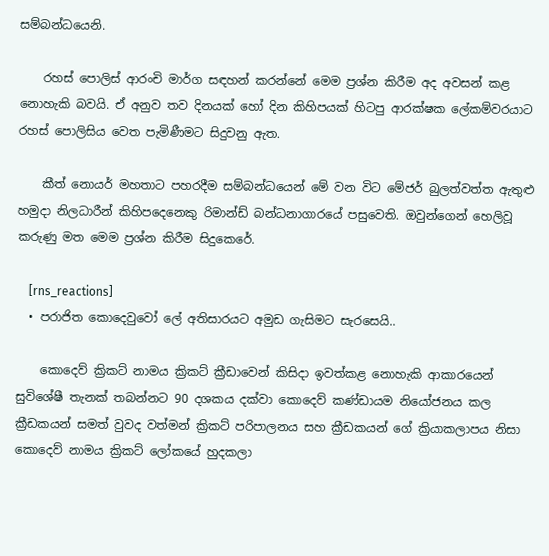සම්බන්ධයෙනි.

    රහස් පොලිස් ආරංචි මාර්ග සඳහන් කරන්නේ මෙම ප්‍රශ්න කිරීම අද අවසන් කළ නොහැකි බවයි. ඒ අනුව තව දිනයක් හෝ දින කිහිපයක් හිටපු ආරක්ෂක ලේකම්වරයාට රහස් පොලිසිය වෙත පැමිණීමට සිදුවනු ඇත.

    කීත් නොයර් මහතාට පහරදීම සම්බන්ධයෙන් මේ වන විට මේජර් බුලත්වත්ත ඇතුළු හමුදා නිලධාරීන් කිහිපදෙනෙකු රිමාන්ඩ් බන්ධනාගාරයේ පසුවෙති. ඔවුන්ගෙන් හෙලිවූ කරුණු මත මෙම ප්‍රශ්න කිරීම සිදුකෙරේ.

    [rns_reactions]
  • පරාජිත කොදෙවුවෝ ලේ අතිසාරයට අමුඩ ගැසිමට සැරසෙයි..

    කොදෙව් ක්‍රිකට් නාමය ක්‍රිකට් ක්‍රීඩාවෙන් කිසිදා ඉවත්කළ නොහැකි ආකාරයෙන් සුවිශේෂී තැනක් තබන්නට 90 දශකය දක්වා කොදෙව් කණ්ඩායම නියෝජනය කල ක්‍රීඩකයන් සමත් වුවද වත්මන් ක්‍රිකට් පරිපාලනය සහ ක්‍රීඩකයන් ගේ ක්‍රියාකලාපය නිසා කොදෙව් නාමය ක්‍රිකට් ලෝකයේ හුදකලා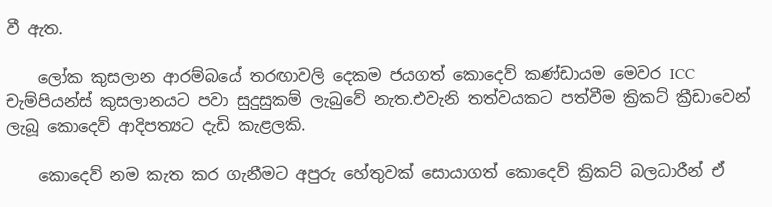වී ඇත.

    ලෝක කුසලාන ආරම්බයේ තරඟාවලි දෙකම ජයගත් කොදෙව් කණ්ඩායම මෙවර ICC චැම්පියන්ස් කුසලානයට පවා සුදුසුකම් ලැබුවේ නැත.එවැනි තත්වයකට පත්වීම ක්‍රිකට් ක්‍රීඩාවෙන් ලැබූ කොදෙව් ආදිපත්‍යට දැඩි කැළලකි.

    කොදෙව් නම කැත කර ගැනීමට අපුරු හේතුවක් සොයාගත් කොදෙව් ක්‍රිකට් බලධාරීන් ඒ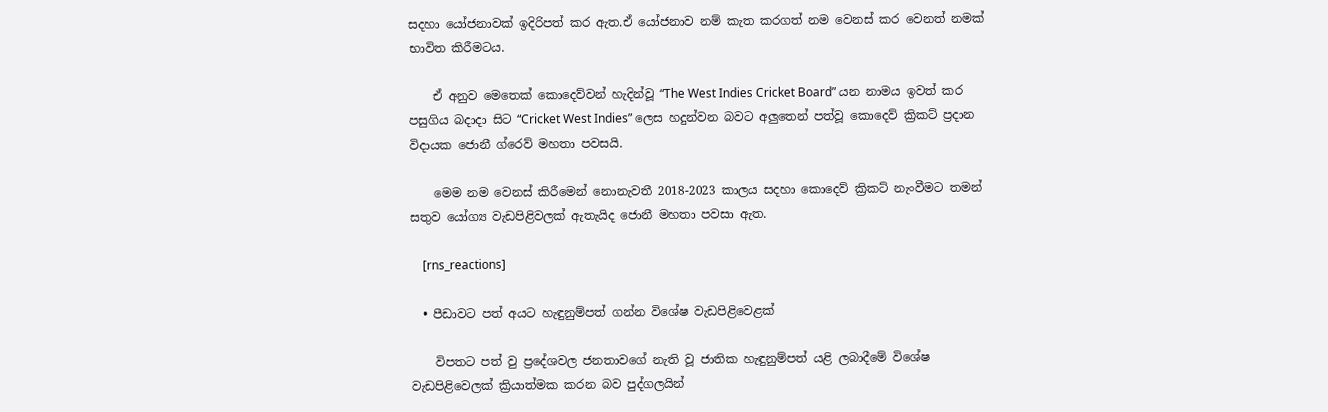සදහා යෝජනාවක් ඉදිරිපත් කර ඇත.ඒ යෝජනාව නම් කැත කරගත් නම වෙනස් කර වෙනත් නමක් භාවිත කිරීමටය.

    ඒ අනුව මෙතෙක් කොදෙව්වන් හැදින්වූ “The West Indies Cricket Board” යන නාමය ඉවත් කර පසුගිය බදාදා සිට “Cricket West Indies” ලෙස හදුන්වන බවට අලුතෙන් පත්වූ කොදෙව් ක්‍රිකට් ප්‍රදාන විදායක ජොනී ග්රෙව් මහතා පවසයි.

    මෙම නම වෙනස් කිරීමෙන් නොනැවතී 2018-2023 කාලය සදහා කොදෙව් ක්‍රිකට් නැංවීමට තමන් සතුව යෝග්‍ය වැඩපිළිවලක් ඇතැයිද ජොනී මහතා පවසා ඇත.

    [rns_reactions]

  • පීඩාවට පත් අයට හැඳුනුම්පත් ගන්න විශේෂ වැඩපිළිවෙළක්

    විපතට පත් වු ප්‍රදේශවල ජනතාවගේ නැති වූ ජාතික හැඳුනුම්පත් යළි ලබාදීමේ විශේෂ වැඩපිළිවෙලක් ක්‍රියාත්මක කරන බව පුද්ගලයින්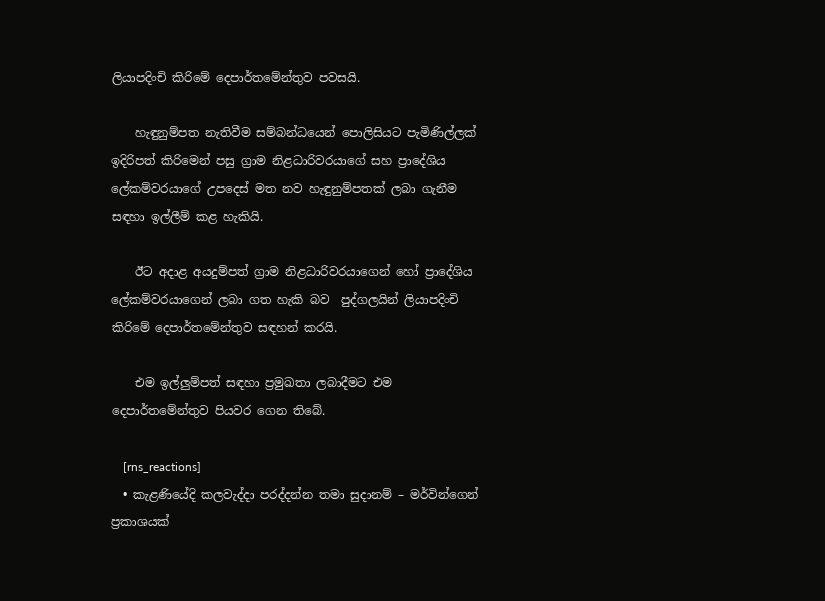ලියාපදිංචි කිරිමේ දෙපාර්තමේන්තුව පවසයි.

    හැඳුනුම්පත නැතිවීම සම්බන්ධයෙන් පොලිසියට පැමිණිල්ලක් ඉදිරිපත් කිරිමෙන් පසු ග්‍රාම නිළධාරිවරයාගේ සහ ප්‍රාදේශිය ලේකම්වරයාගේ උපදෙස් මත නව හැඳුනුම්පතක් ලබා ගැනීම සඳහා ඉල්ලීම් කළ හැකියි.

    ඊට අදාළ අයදුම්පත් ග්‍රාම නිළධාරිවරයාගෙන් හෝ ප්‍රාදේශිය ලේකම්වරයාගෙන් ලබා ගත හැකි බව  පුද්ගලයින් ලියාපදිංචි කිරිමේ දෙපාර්තමේන්තුව සඳහන් කරයි.

    එම ඉල්ලුම්පත් සඳහා ප්‍රමුඛතා ලබාදීමට එම දෙපාර්තමේන්තුව පියවර ගෙන තිබේ.

    [rns_reactions]
  • කැළණියේදි කලවැද්දා පරද්දන්න තමා සුදානම් – මර්වින්ගෙන් ප්‍රකාශයක්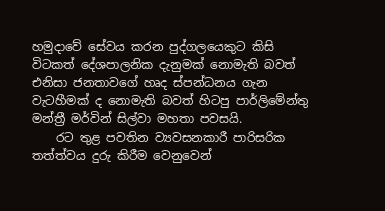හමුදාවේ සේවය කරන පුද්ගලයෙකුට කිසි විටකත් දේශපාලනික දැනුමක් නොමැති බවත් එනිසා ජනතාවගේ හෘද ස්පන්ධනය ගැන වැටහීමක් ද නොමැති බවත් හිටපු පාර්ලිමේන්තු මන්ත්‍රී මර්වින් සිල්වා මහතා පවසයි.
    රට තුළ පවතින ව්‍යවසනකාරී පාරිසරික තත්ත්වය දුරු කිරීම වෙනුවෙන්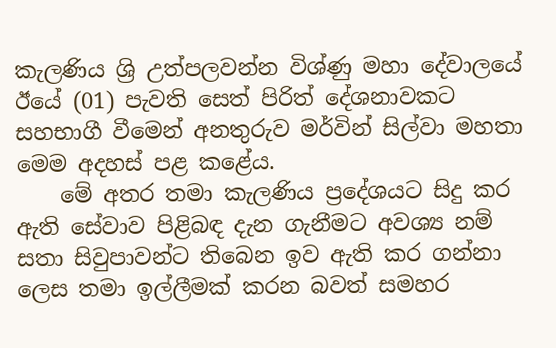කැලණිය ශ්‍රි උත්පලවන්න විශ්ණු මහා දේවාලයේ ඊයේ (01) පැවති සෙත් පිරිත් දේශනාවකට සහභාගී වීමෙන් අනතුරුව මර්වින් සිල්වා මහතා මෙම අදහස් පළ කළේය.
    මේ අතර තමා කැලණිය ප්‍රදේශයට සිදු කර ඇති සේවාව පිළිබඳ දැන ගැනීමට අවශ්‍ය නම් සතා සිවුපාවන්ට තිබෙන ඉව ඇති කර ගන්නා ලෙස තමා ඉල්ලීමක් කරන බවත් සමහර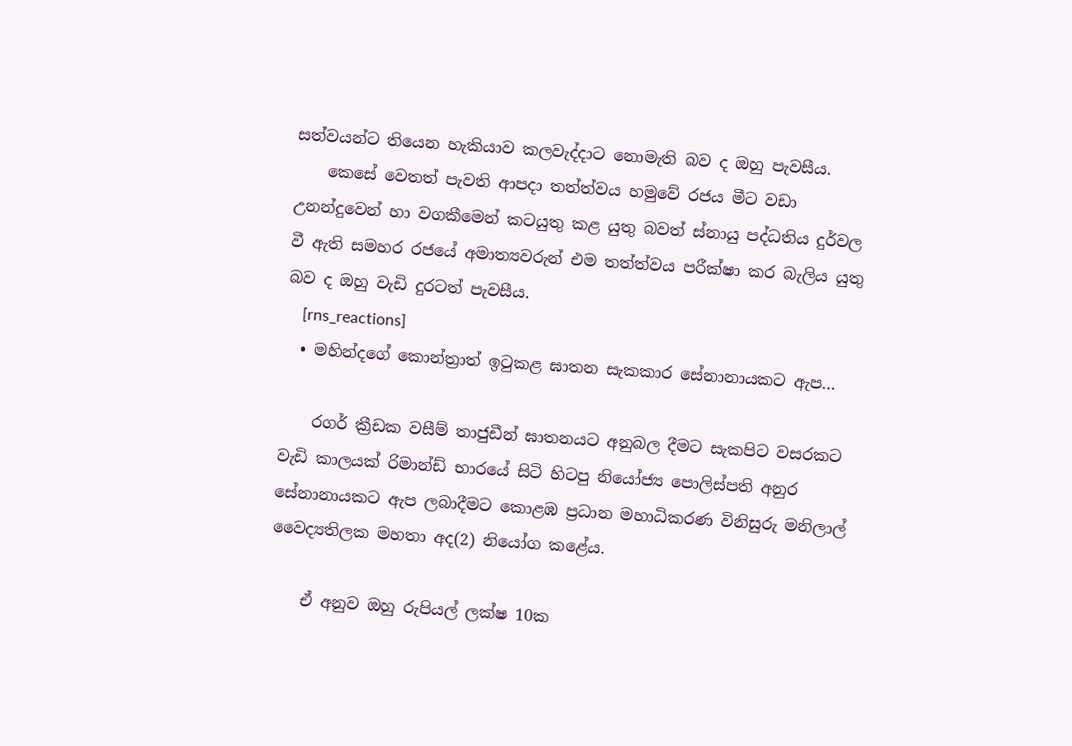සත්වයන්ට තියෙන හැකියාව කලවැද්දාට නොමැති බව ද ඔහු පැවසීය.
    කෙසේ වෙතත් පැවති ආපදා තත්ත්වය හමුවේ රජය මීට වඩා උනන්දුවෙන් හා වගකීමෙන් කටයුතු කළ යුතු බවත් ස්නායු පද්ධතිය දුර්වල වී ඇති සමහර රජයේ අමාත්‍යවරුන් එම තත්ත්වය පරීක්ෂා කර බැලිය යුතු බව ද ඔහු වැඩි දුරටත් පැවසීය.
    [rns_reactions]
  • මහින්දගේ කොන්‍ත්‍රාත් ඉටුකළ ඝාතන සැකකාර සේනානායකට ඇප…

    රගර් ක්‍රීඩක වසීම් තාජුඩීන් ඝාතනයට අනුබල දීමට සැකපිට වසරකට වැඩි කාලයක් රිමාන්ඩ් භාරයේ සිටි හිටපු නියෝජ්‍ය පොලිස්පති අනුර සේනානායකට ඇප ලබාදීමට කොළඹ ප්‍රධාන මහාධිකරණ විනිසුරු මනිලාල් වෛද්‍යතිලක මහතා අද(2) නියෝග කළේය.

    ඒ අනුව ඔහු රුපියල් ලක්ෂ 10ක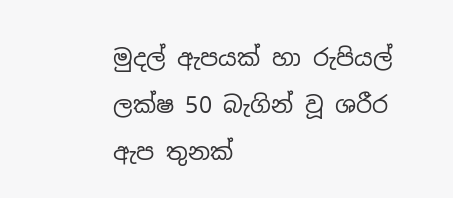මුදල් ඇපයක් හා රුපියල් ලක්ෂ 50 බැගින් වූ ශරීර ඇප තුනක්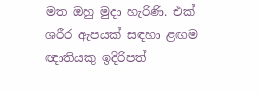මත ඔහු මුදා හැරිණි. එක් ශරීර ඇපයක් සඳහා ළඟම ඥාතියකු ඉදිරිපත්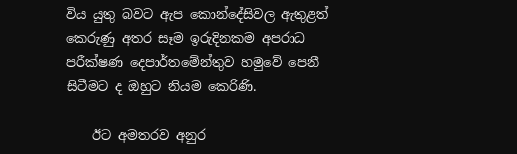විය යුතු බවට ඇප කොන්දේසිවල ඇතුළත් කෙරුණු අතර සෑම ඉරුදිනකම අපරාධ පරීක්ෂණ දෙපාර්තමේන්තුව හමුවේ පෙනී සිටීමට ද ඔහුට නියම කෙරිණි.

    ඊට අමතරව අනුර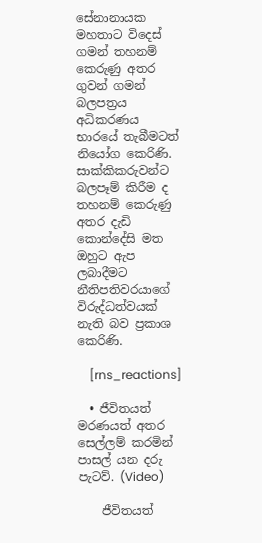සේනානායක මහතාට විදෙස් ගමන් තහනම් කෙරුණු අතර ගුවන් ගමන් බලපත්‍රය අධිකරණය භාරයේ තැබීමටත් නියෝග කෙරිණි. සාක්කිකරුවන්ට බලපෑම් කිරීම ද තහනම් කෙරුණු අතර දැඩි කොන්දේසි මත ඔහුට ඇප ලබාදීමට නීතිපතිවරයාගේ විරුද්ධත්වයක් නැති බව ප්‍රකාශ කෙරිණි.

    [rns_reactions]

  • ජීවිතයත් මරණයත් අතර සෙල්ලම් කරමින් පාසල් යන දරු පැටව්. (Video)

    ජීවිතයත්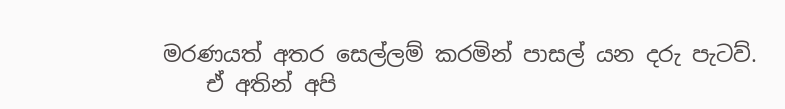මරණයත් අතර සෙල්ලම් කරමින් පාසල් යන දරු පැටව්.
    ඒ අතින් අපි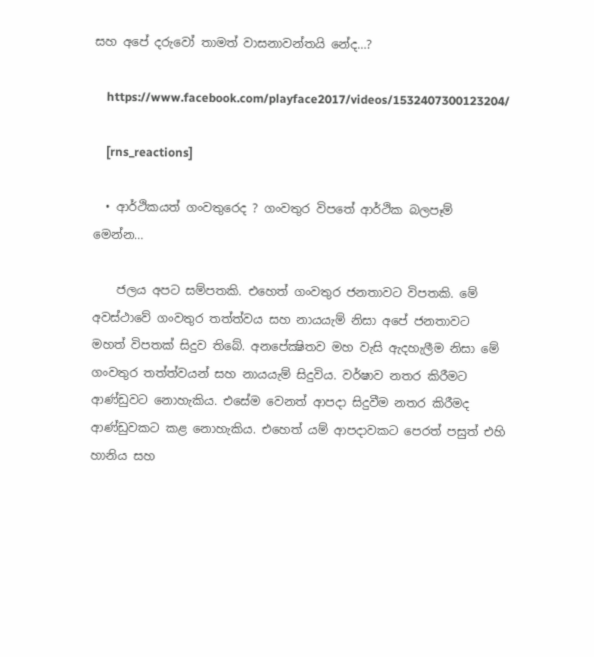සහ අපේ දරුවෝ තාමත් වාසනාවන්තයි නේද…?

    https://www.facebook.com/playface2017/videos/1532407300123204/

    [rns_reactions]

  • ආර්ථිකයත් ගංවතුරෙද ? ගංවතුර විපතේ ආර්ථික බලපෑම් මෙන්න…

    ජලය අපට සම්පතකි. එහෙත් ගංවතුර ජනතාවට විපතකි. මේ අවස්‌ථාවේ ගංවතුර තත්ත්වය සහ නායයැම් නිසා අපේ ජනතාවට මහත් විපතක්‌ සිදුව තිබේ. අනපේක්‍ෂිතව මහ වැසි ඇදහැලීම නිසා මේ ගංවතුර තත්ත්වයන් සහ නායයැම් සිදුවිය. වර්ෂාව නතර කිරීමට ආණ්‌ඩුවට නොහැකිය. එසේම වෙනත් ආපදා සිදුවීම නතර කිරීමද ආණ්‌ඩුවකට කළ නොහැකිය. එහෙත් යම් ආපදාවකට පෙරත් පසුත් එහි හානිය සහ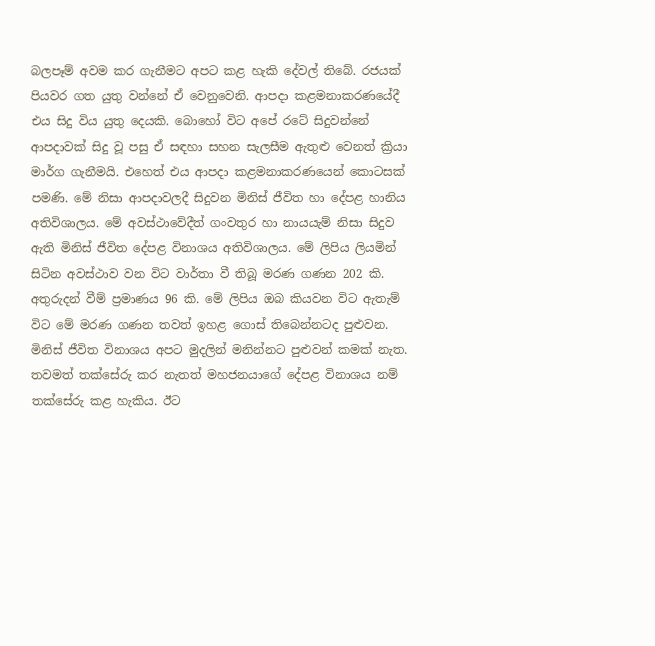බලපෑම් අවම කර ගැනීමට අපට කළ හැකි දේවල් තිබේ. රජයක්‌ පියවර ගත යුතු වන්නේ ඒ වෙනුවෙනි. ආපදා කළමනාකරණයේදී එය සිදු විය යුතු දෙයකි. බොහෝ විට අපේ රටේ සිදුවන්නේ ආපදාවක්‌ සිදු වූ පසු ඒ සඳහා සහන සැලසීම ඇතුළු වෙනත් ක්‍රියා මාර්ග ගැනීමයි. එහෙත් එය ආපදා කළමනාකරණයෙන් කොටසක්‌ පමණි. මේ නිසා ආපදාවලදී සිදුවන මිනිස්‌ ජීවිත හා දේපළ හානිය අතිවිශාලය. මේ අවස්‌ථාවේදීත් ගංවතුර හා නායයැම් නිසා සිදුව ඇති මිනිස්‌ ජීවිත දේපළ විනාශය අතිවිශාලය. මේ ලිපිය ලියමින් සිටින අවස්‌ථාව වන විට වාර්තා වී තිබූ මරණ ගණන 202 කි. අතුරුදන් වීම් ප්‍රමාණය 96 කි. මේ ලිපිය ඔබ කියවන විට ඇතැම් විට මේ මරණ ගණන තවත් ඉහළ ගොස්‌ තිබෙන්නටද පුළුවන. මිනිස්‌ ජීවිත විනාශය අපට මුදලින් මනින්නට පුළුවන් කමක්‌ නැත. තවමත් තක්‌සේරු කර නැතත් මහජනයාගේ දේපළ විනාශය නම් තක්‌සේරු කළ හැකිය. ඊට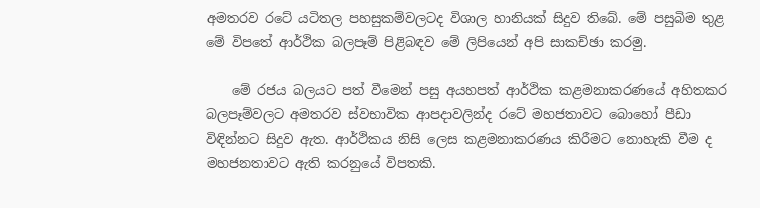අමතරව රටේ යටිතල පහසුකම්වලටද විශාල හානියක්‌ සිදුව තිබේ. මේ පසුබිම තුළ මේ විපතේ ආර්ථික බලපෑම් පිළිබඳව මේ ලිපියෙන් අපි සාකච්ඡා කරමු.

    මේ රජය බලයට පත් වීමෙන් පසු අයහපත් ආර්ථික කළමනාකරණයේ අහිතකර බලපෑම්වලට අමතරව ස්‌වභාවික ආපදාවලින්ද රටේ මහජතාවට බොහෝ පීඩා විඳින්නට සිදුව ඇත. ආර්ථිකය නිසි ලෙස කළමනාකරණය කිරීමට නොහැකි වීම ද මහජනතාවට ඇති කරනුයේ විපතකි.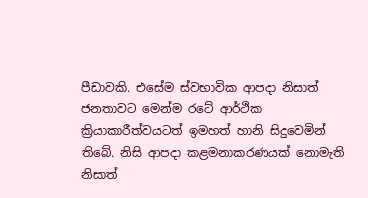පීඩාවකි. එසේම ස්‌වභාවික ආපදා නිසාත් ජනතාවට මෙන්ම රටේ ආර්ථික ක්‍රියාකාරීත්වයටත් ඉමහත් හානි සිදුවෙමින් තිබේ. නිසි ආපදා කළමනාකරණයක්‌ නොමැති නිසාත්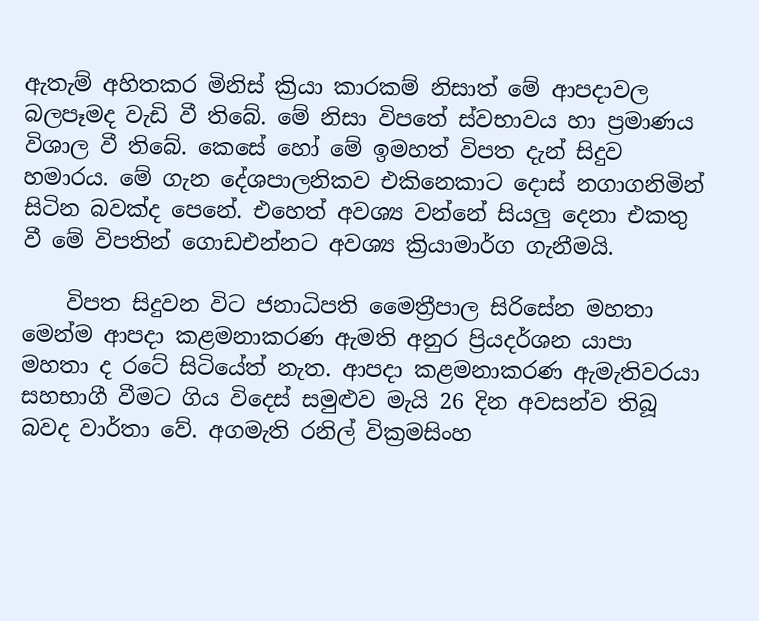ඇතැම් අහිතකර මිනිස්‌ ක්‍රියා කාරකම් නිසාත් මේ ආපදාවල බලපෑමද වැඩි වී තිබේ. මේ නිසා විපතේ ස්‌වභාවය හා ප්‍රමාණය විශාල වී තිබේ. කෙසේ හෝ මේ ඉමහත් විපත දැන් සිදුව හමාරය. මේ ගැන දේශපාලනිකව එකිනෙකාට දොස්‌ නගාගනිමින් සිටින බවක්‌ද පෙනේ. එහෙත් අවශ්‍ය වන්නේ සියලු දෙනා එකතු වී මේ විපතින් ගොඩඑන්නට අවශ්‍ය ක්‍රියාමාර්ග ගැනීමයි.

    විපත සිදුවන විට ජනාධිපති මෛත්‍රීපාල සිරිසේන මහතා මෙන්ම ආපදා කළමනාකරණ ඇමති අනුර ප්‍රියදර්ශන යාපා මහතා ද රටේ සිටියේත් නැත. ආපදා කළමනාකරණ ඇමැතිවරයා සහභාගී වීමට ගිය විදෙස්‌ සමුළුව මැයි 26 දින අවසන්ව තිබූ බවද වාර්තා වේ. අගමැති රනිල් වික්‍රමසිංහ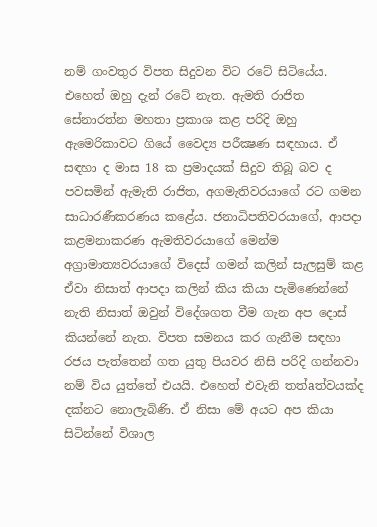නම් ගංවතුර විපත සිදුවන විට රටේ සිටියේය. එහෙත් ඔහු දැන් රටේ නැත. ඇමති රාජිත සේනාරත්න මහතා ප්‍රකාශ කළ පරිදි ඔහු ඇමෙරිකාවට ගියේ වෛද්‍ය පරීක්‍ෂණ සඳහාය. ඒ සඳහා ද මාස 18 ක ප්‍රමාදයක්‌ සිදුව තිබූ බව ද පවසමින් ඇමැති රාජිත, අගමැතිවරයාගේ රට ගමන සාධාරණීකරණය කළේය. ජනාධිපතිවරයාගේ, ආපදා කළමනාකරණ ඇමතිවරයාගේ මෙන්ම අග්‍රාමාත්‍යවරයාගේ විදෙස්‌ ගමන් කලින් සැලසුම් කළ ඒවා නිසාත් ආපදා කලින් කිය කියා පැමිණෙන්නේ නැති නිසාත් ඔවුන් විදේශගත වීම ගැන අප දොස්‌ කියන්නේ නැත. විපත සමනය කර ගැනීම සඳහා රජය පැත්තෙන් ගත යුතු පියවර නිසි පරිදි ගන්නවා නම් විය යුත්තේ එයයි. එහෙත් එවැනි තත්aත්වයක්‌ද දක්‌නට නොලැබිණි. ඒ නිසා මේ අයට අප කියා සිටින්නේ විශාල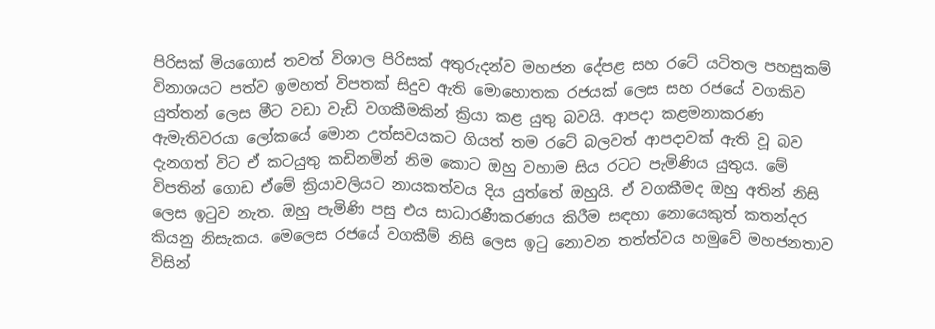පිරිසක්‌ මියගොස්‌ තවත් විශාල පිරිසක්‌ අතුරුදන්ව මහජන දේපළ සහ රටේ යටිතල පහසුකම් විනාශයට පත්ව ඉමහත් විපතක්‌ සිදුව ඇති මොහොතක රජයක්‌ ලෙස සහ රජයේ වගකිව යුත්තන් ලෙස මීට වඩා වැඩි වගකීමකින් ක්‍රියා කළ යුතු බවයි. ආපදා කළමනාකරණ ඇමැතිවරයා ලෝකයේ මොන උත්සවයකට ගියත් තම රටේ බලවත් ආපදාවක්‌ ඇති වූ බව දැනගත් විට ඒ කටයුතු කඩිනමින් නිම කොට ඔහු වහාම සිය රටට පැමිණිය යුතුය. මේ විපතින් ගොඩ ඒමේ ක්‍රියාවලියට නායකත්වය දිය යුත්තේ ඔහුයි. ඒ වගකීමද ඔහු අතින් නිසි ලෙස ඉටුව නැත. ඔහු පැමිණි පසු එය සාධාරණීකරණය කිරීම සඳහා නොයෙකුත් කතන්දර කියනු නිසැකය. මෙලෙස රජයේ වගකීම් නිසි ලෙස ඉටු නොවන තත්ත්වය හමුවේ මහජනතාව විසින්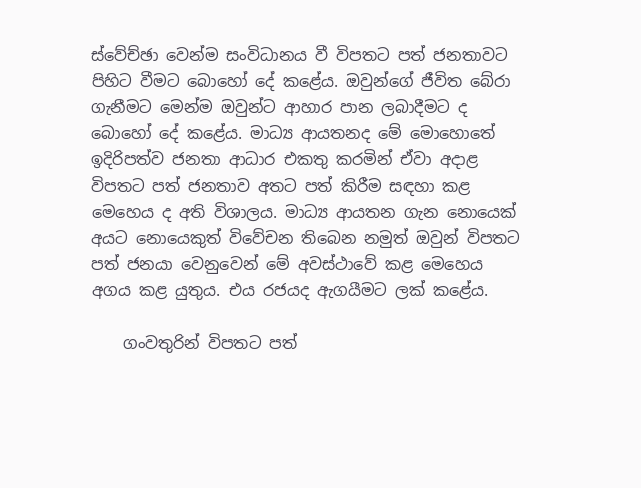ස්‌වේච්ඡා වෙන්ම සංවිධානය වී විපතට පත් ජනතාවට පිහිට වීමට බොහෝ දේ කළේය. ඔවුන්ගේ ජීවිත බේරා ගැනීමට මෙන්ම ඔවුන්ට ආහාර පාන ලබාදීමට ද බොහෝ දේ කළේය. මාධ්‍ය ආයතනද මේ මොහොතේ ඉදිරිපත්ව ජනතා ආධාර එකතු කරමින් ඒවා අදාළ විපතට පත් ජනතාව අතට පත් කිරීම සඳහා කළ මෙහෙය ද අති විශාලය. මාධ්‍ය ආයතන ගැන නොයෙක්‌ අයට නොයෙකුත් විවේචන තිබෙන නමුත් ඔවුන් විපතට පත් ජනයා වෙනුවෙන් මේ අවස්‌ථාවේ කළ මෙහෙය අගය කළ යුතුය. එය රජයද ඇගයීමට ලක්‌ කළේය.

    ගංවතුරින් විපතට පත්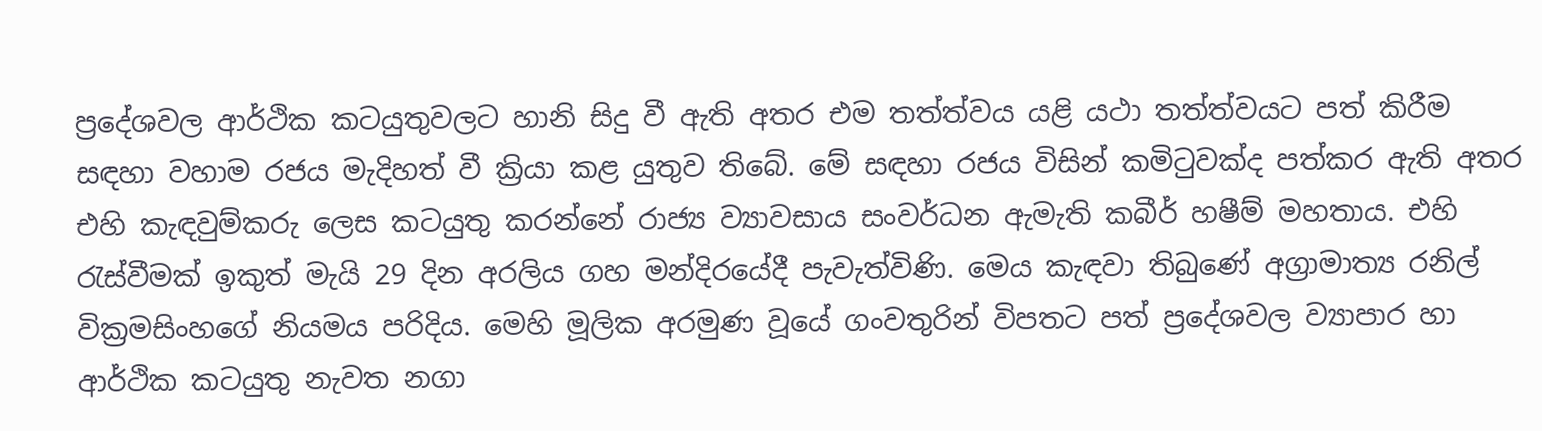ප්‍රදේශවල ආර්ථික කටයුතුවලට හානි සිදු වී ඇති අතර එම තත්ත්වය යළි යථා තත්ත්වයට පත් කිරීම සඳහා වහාම රජය මැදිහත් වී ක්‍රියා කළ යුතුව තිබේ. මේ සඳහා රජය විසින් කමිටුවක්‌ද පත්කර ඇති අතර එහි කැඳවුම්කරු ලෙස කටයුතු කරන්නේ රාජ්‍ය ව්‍යාවසාය සංවර්ධන ඇමැති කබීර් හෂීම් මහතාය. එහි රැස්‌වීමක්‌ ඉකුත් මැයි 29 දින අරලිය ගහ මන්දිරයේදී පැවැත්විණි. මෙය කැඳවා තිබුණේ අග්‍රාමාත්‍ය රනිල් වික්‍රමසිංහගේ නියමය පරිදිය. මෙහි මූලික අරමුණ වූයේ ගංවතුරින් විපතට පත් ප්‍රදේශවල ව්‍යාපාර හා ආර්ථික කටයුතු නැවත නගා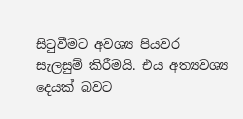සිටුවීමට අවශ්‍ය පියවර සැලසුම් කිරීමයි. එය අත්‍යවශ්‍ය දෙයක්‌ බවට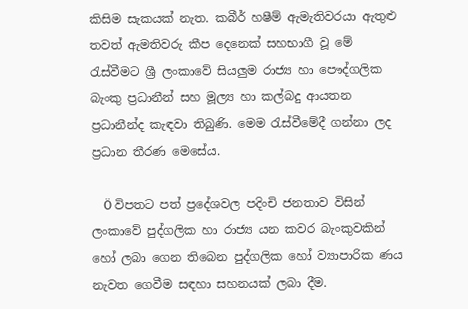කිසිම සැකයක්‌ නැත. කබීර් හෂීම් ඇමැතිවරයා ඇතුළු තවත් ඇමතිවරු කීප දෙනෙක්‌ සහභාගී වූ මේ රැස්‌වීමට ශ්‍රී ලංකාවේ සියලුම රාජ්‍ය හා පෞද්ගලික බැංකු ප්‍රධානීන් සහ මූල්‍ය හා කල්බදු ආයතන ප්‍රධානීන්ද කැඳවා තිබුණි. මෙම රැස්‌වීමේදී ගන්නා ලද ප්‍රධාන තීරණ මෙසේය.

    Ö විපතට පත් ප්‍රදේශවල පදිංචි ජනතාව විසින් ලංකාවේ පුද්ගලික හා රාජ්‍ය යන කවර බැංකුවකින් හෝ ලබා ගෙන තිබෙන පුද්ගලික හෝ ව්‍යාපාරික ණය නැවත ගෙවීම සඳහා සහනයක්‌ ලබා දීම.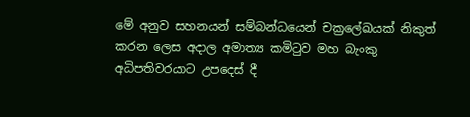මේ අනුව සහනයන් සම්බන්ධයෙන් චක්‍රලේඛයක්‌ නිකුත් කරන ලෙස අදාල අමාත්‍ය කමිටුව මහ බැංකු අධිපතිවරයාට උපදෙස්‌ දී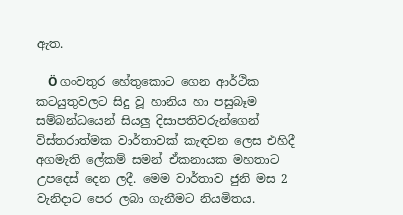ඇත.

    Ö ගංවතුර හේතුකොට ගෙන ආර්ථික කටයුතුවලට සිදු වූ හානිය හා පසුබෑම සම්බන්ධයෙන් සියලු දිසාපතිවරුන්ගෙන් විස්‌තරාත්මක වාර්තාවක්‌ කැඳවන ලෙස එහිදී අගමැති ලේකම් සමන් ඒකනායක මහතාට උපදෙස්‌ දෙන ලදී. මෙම වාර්තාව ජුනි මස 2 වැනිදාට පෙර ලබා ගැනීමට නියමිතය.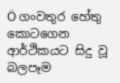Ö ගංවතුර හේතු කොටගෙන ආර්ථිකයට සිදු වූ බලපෑම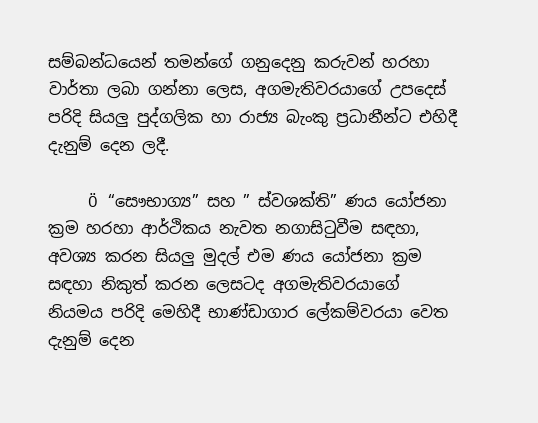සම්බන්ධයෙන් තමන්ගේ ගනුදෙනු කරුවන් හරහා වාර්තා ලබා ගන්නා ලෙස, අගමැතිවරයාගේ උපදෙස්‌ පරිදි සියලු පුද්ගලික හා රාජ්‍ය බැංකු ප්‍රධානීන්ට එහිදී දැනුම් දෙන ලදී.

    Ö “සෞභාග්‍ය” සහ ” ස්‌වශක්‌ති” ණය යෝජනා ක්‍රම හරහා ආර්ථිකය නැවත නගාසිටුවීම සඳහා, අවශ්‍ය කරන සියලු මුදල් එම ණය යෝජනා ක්‍රම සඳහා නිකුත් කරන ලෙසටද අගමැතිවරයාගේ නියමය පරිදි මෙහිදී භාණ්‌ඩාගාර ලේකම්වරයා වෙත දැනුම් දෙන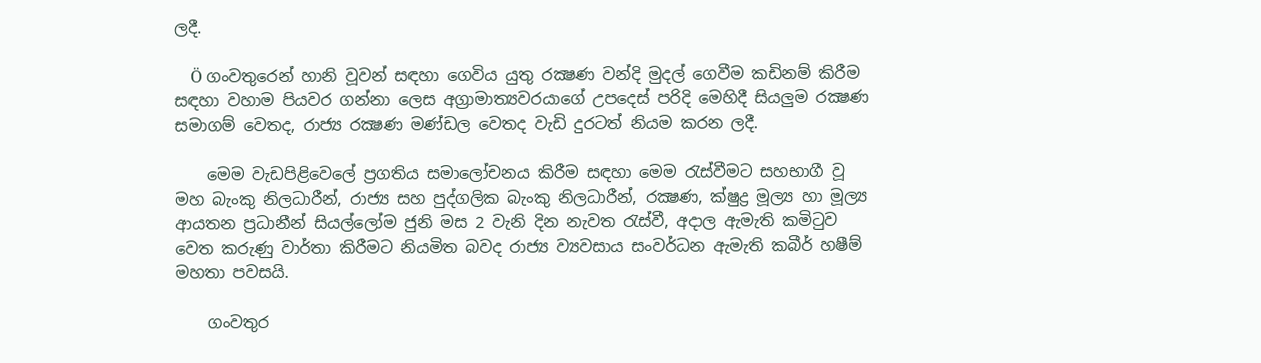ලදී.

    Ö ගංවතුරෙන් හානි වූවන් සඳහා ගෙවිය යුතු රක්‍ෂණ වන්දි මුදල් ගෙවීම කඩිනම් කිරීම සඳහා වහාම පියවර ගන්නා ලෙස අග්‍රාමාත්‍යවරයාගේ උපදෙස්‌ පරිදි මෙහිදී සියලුම රක්‍ෂණ සමාගම් වෙතද, රාජ්‍ය රක්‍ෂණ මණ්‌ඩල වෙතද වැඩි දුරටත් නියම කරන ලදී.

    මෙම වැඩපිළිවෙලේ ප්‍රගතිය සමාලෝචනය කිරීම සඳහා මෙම රැස්‌වීමට සහභාගී වූ මහ බැංකු නිලධාරීන්, රාජ්‍ය සහ පුද්ගලික බැංකු නිලධාරීන්, රක්‍ෂණ, ක්‌ෂුද්‍ර මූල්‍ය හා මූල්‍ය ආයතන ප්‍රධානීන් සියල්ලෝම ජුනි මස 2 වැනි දින නැවත රැස්‌වී, අදාල ඇමැති කමිටුව වෙත කරුණු වාර්තා කිරීමට නියමිත බවද රාජ්‍ය ව්‍යවසාය සංවර්ධන ඇමැති කබීර් හෂීම් මහතා පවසයි.

    ගංවතුර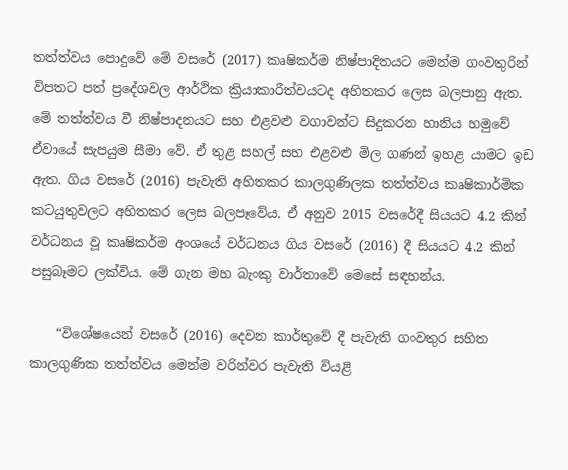තත්ත්වය පොදුවේ මේ වසරේ (2017) කෘෂිකර්ම නිෂ්පාදිතයට මෙන්ම ගංවතුරින් විපතට පත් ප්‍රදේශවල ආර්ථික ක්‍රියාකාරීත්වයටද අහිතකර ලෙස බලපානු ඇත. මේ තත්ත්වය වී නිෂ්පාදනයට සහ එළවළු වගාවන්ට සිදුකරන හානිය හමුවේ ඒවායේ සැපයුම සීමා වේ. ඒ තුළ සහල් සහ එළවළු මිල ගණන් ඉහළ යාමට ඉඩ ඇත. ගිය වසරේ (2016) පැවැති අහිතකර කාලගුණිලක තත්ත්වය කෘෂිකාර්මික කටයුතුවලට අහිතකර ලෙස බලපෑවේය. ඒ අනුව 2015 වසරේදී සියයට 4.2 කින් වර්ධනය වූ කෘෂිකර්ම අංශයේ වර්ධනය ගිය වසරේ (2016) දී සියයට 4.2 කින් පසුබෑමට ලක්‌විය. මේ ගැන මහ බැංකු වාර්තාවේ මෙසේ සඳහන්ය.

    “විශේෂයෙන් වසරේ (2016) දෙවන කාර්තුවේ දී පැවැති ගංවතුර සහිත කාලගුණික තත්ත්වය මෙන්ම වරින්වර පැවැති වියළි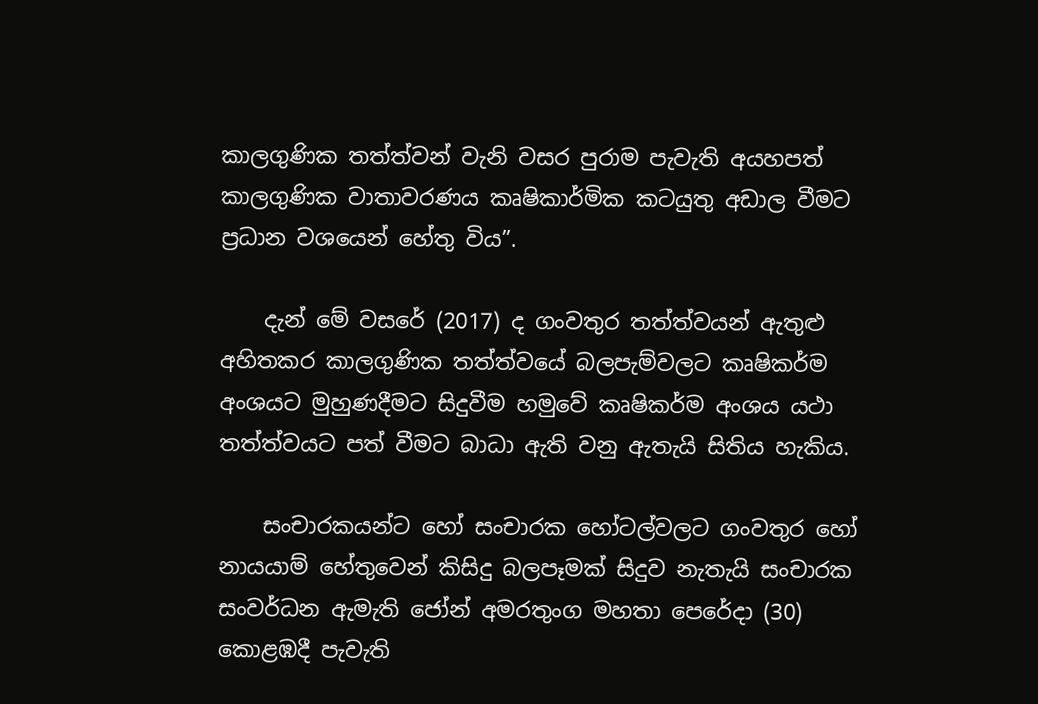කාලගුණික තත්ත්වන් වැනි වසර පුරාම පැවැති අයහපත් කාලගුණික වාතාවරණය කෘෂිකාර්මික කටයුතු අඩාල වීමට ප්‍රධාන වශයෙන් හේතු විය”.

    දැන් මේ වසරේ (2017) ද ගංවතුර තත්ත්වයන් ඇතුළු අහිතකර කාලගුණික තත්ත්වයේ බලපැම්වලට කෘෂිකර්ම අංශයට මුහුණදීමට සිදුවීම හමුවේ කෘෂිකර්ම අංශය යථා තත්ත්වයට පත් වීමට බාධා ඇති වනු ඇතැයි සිතිය හැකිය.

    සංචාරකයන්ට හෝ සංචාරක හෝටල්වලට ගංවතුර හෝ නායයාම් හේතුවෙන් කිසිදු බලපෑමක්‌ සිදුව නැතැයි සංචාරක සංවර්ධන ඇමැති ජෝන් අමරතුංග මහතා පෙරේදා (30) කොළඹදී පැවැති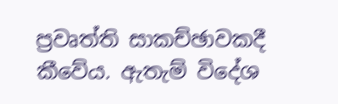ප්‍රවෘත්ති සාකච්ඡාවකදී කීවේය. ඇතැම් විදේශ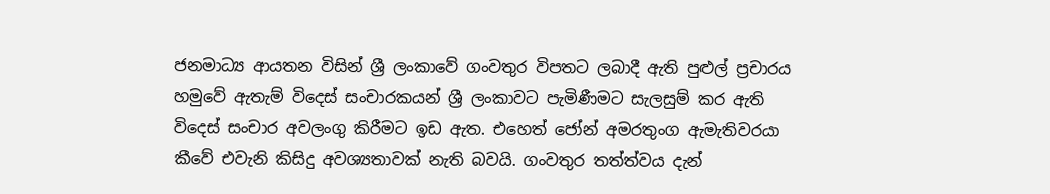ජනමාධ්‍ය ආයතන විසින් ශ්‍රී ලංකාවේ ගංවතුර විපතට ලබාදී ඇති පුළුල් ප්‍රචාරය හමුවේ ඇතැම් විදෙස්‌ සංචාරකයන් ශ්‍රී ලංකාවට පැමිණීමට සැලසුම් කර ඇති විදෙස්‌ සංචාර අවලංගු කිරීමට ඉඩ ඇත. එහෙත් ජෝන් අමරතුංග ඇමැතිවරයා කීවේ එවැනි කිසිදු අවශ්‍යතාවක්‌ නැති බවයි. ගංවතුර තත්ත්වය දැන්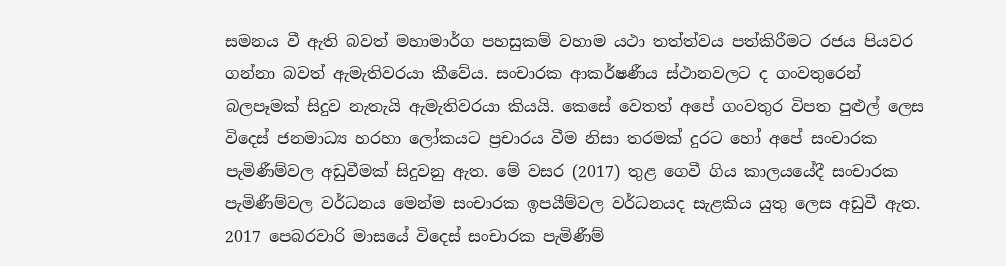සමනය වී ඇති බවත් මහාමාර්ග පහසුකම් වහාම යථා තත්ත්වය පත්කිරීමට රජය පියවර ගන්නා බවත් ඇමැතිවරයා කීවේය. සංචාරක ආකර්ෂණීය ස්‌ථානවලට ද ගංවතුරෙන් බලපෑමක්‌ සිදුව නැතැයි ඇමැතිවරයා කියයි. කෙසේ වෙතත් අපේ ගංවතුර විපත පුළුල් ලෙස විදෙස්‌ ජනමාධ්‍ය හරහා ලෝකයට ප්‍රචාරය වීම නිසා තරමක්‌ දුරට හෝ අපේ සංචාරක පැමිණීම්වල අඩුවීමක්‌ සිදුවනු ඇත. මේ වසර (2017) තුළ ගෙවී ගිය කාලයයේදී සංචාරක පැමිණීම්වල වර්ධනය මෙන්ම සංචාරක ඉපයීම්වල වර්ධනයද සැළකිය යුතු ලෙස අඩුවී ඇත. 2017 පෙබරවාරි මාසයේ විදෙස්‌ සංචාරක පැමිණීම්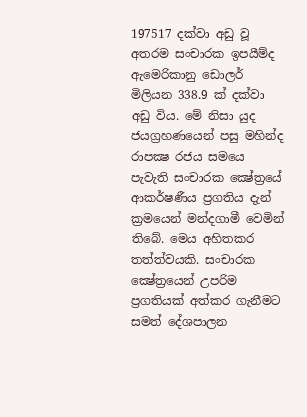197517 දක්‌වා අඩු වූ අතරම සංචාරක ඉපයීම්ද ඇමෙරිකානු ඩොලර් මිලියන 338.9 ක්‌ දක්‌වා අඩු විය. මේ නිසා යුද ජයග්‍රහණයෙන් පසු මහින්ද රාපක්‍ෂ රජය සමයෙ පැවැති සංචාරක ක්‍ෂේත්‍රයේ ආකර්ෂණීය ප්‍රගතිය දැන් ක්‍රමයෙන් මන්දගාමී වෙමින් තිබේ. මෙය අහිතකර තත්ත්වයකි. සංචාරක ක්‍ෂේත්‍රයෙන් උපරිම ප්‍රගතියක්‌ අත්කර ගැනීමට සමත් දේශපාලන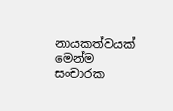නායකත්වයක්‌ මෙන්ම සංචාරක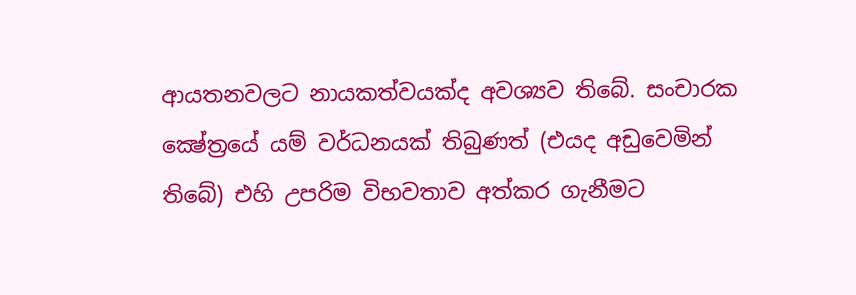ආයතනවලට නායකත්වයක්‌ද අවශ්‍යව තිබේ. සංචාරක ක්‍ෂේත්‍රයේ යම් වර්ධනයක්‌ තිබුණත් (එයද අඩුවෙමින් තිබේ) එහි උපරිම විභවතාව අත්කර ගැනීමට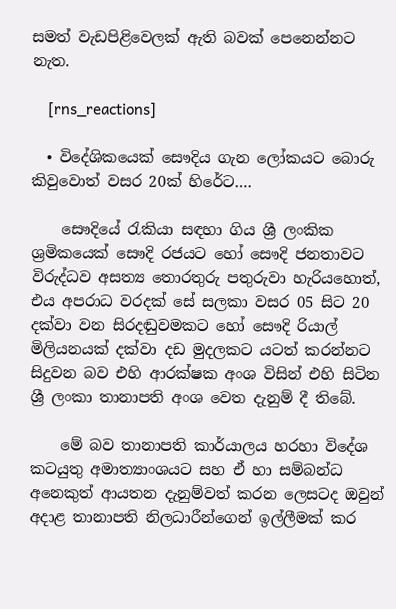සමත් වැඩපිළිවෙලක්‌ ඇති බවක්‌ පෙනෙන්නට නැත.

    [rns_reactions]

  • විදේශිකයෙක් සෞදිය ගැන ලෝකයට බොරු කිවුවොත් වසර 20ක් හිරේට….

    සෞදියේ රැකියා සඳහා ගිය ශ්‍රී ලංකික ශ්‍රමිකයෙක් සෞදි රජයට හෝ සෞදි ජනතාවට විරුද්ධව අසත්‍ය තොරතුරු පතුරුවා හැරියහොත්, එය අපරාධ වරදක් සේ සලකා වසර 05 සිට 20 දක්වා වන සිරදඬුවමකට හෝ සෞදි රියාල් මිලියනයක් දක්වා දඩ මුදලකට යටත් කරන්නට සිදුවන බව එහි ආරක්ෂක අංශ විසින් එහි සිටින ශ්‍රී ලංකා තානාපති අංශ වෙත දැනුම් දී තිබේ.

    මේ බව තානාපති කාර්යාලය හරහා විදේශ කටයුතු අමාත්‍යාංශයට සහ ඒ හා සම්බන්ධ අනෙකුත් ආයතන දැනුම්වත් කරන ලෙසටද ඔවුන් අදාළ තානාපති නිලධාරීන්ගෙන් ඉල්ලීමක් කර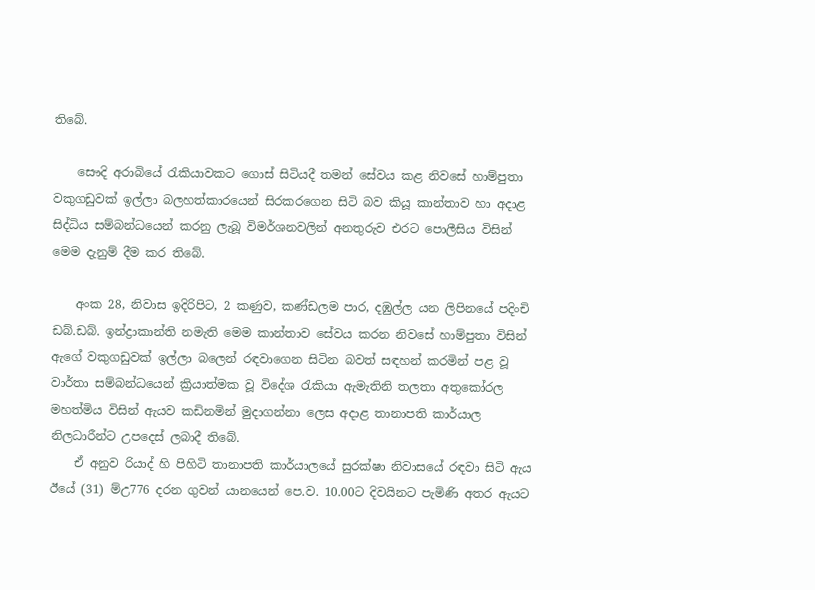තිබේ.

    සෞදි අරාබියේ රැකියාවකට ගොස් සිටියදී තමන් සේවය කළ නිවසේ හාම්පුතා වකුගඩුවක් ඉල්ලා බලහත්කාරයෙන් සිරකරගෙන සිටි බව කියූ කාන්තාව හා අදාළ සිද්ධිය සම්බන්ධයෙන් කරනු ලැබූ විමර්ශනවලින් අනතුරුව එරට ‍පොලීසිය විසින් මෙම දැනුම් දීම කර තිබේ.

    අංක 28, නිවාස ඉදිරිපිට, 2 කණුව, කණ්ඩලම පාර, දඹුල්ල යන ලිපිනයේ පදිංචි ඩබ්.ඩබ්. ඉන්ද්‍රාකාන්ති නමැති මෙම කාන්තාව සේවය කරන නිවසේ හාම්පුතා විසින් ඇගේ වකුගඩුවක් ඉල්ලා බලෙන් රඳවාගෙන සිටින බවත් සඳහන් කරමින් පළ වූ වාර්තා සම්බන්ධයෙන් ක්‍රියාත්මක වූ විදේශ රැකියා ඇමැතිනි තලතා අතුකෝරල මහත්මිය විසින් ඇයව කඩිනමින් මුදාගන්නා ලෙස අදාළ තානාපති කාර්යාල නිලධාරීන්ට උපදෙස් ලබාදී තිබේ.
    ඒ අනුව රියාද් හි පිහිටි තානාපති කාර්යාලයේ සුරක්ෂා නිවාසයේ රඳවා සිටි ඇය ඊයේ (31) ම්උ776 දරන ගුවන් යානයෙන් පෙ.ව. 10.00ට දිවයිනට පැමිණි අතර ඇයට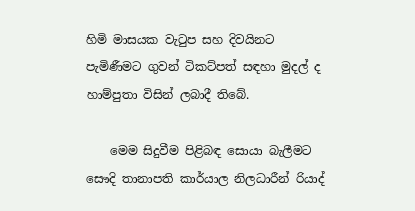හිමි මාසයක වැටුප සහ දිවයිනට පැමිණීමට ගුවන් ටිකට්පත් සඳහා මුදල් ද හාම්පුතා විසින් ලබාදී තිබේ.

    මෙම සිදුවීම පිළිබඳ සොයා බැලීමට සෞදි තානාපති කාර්යාල නිලධාරීන් රියාද්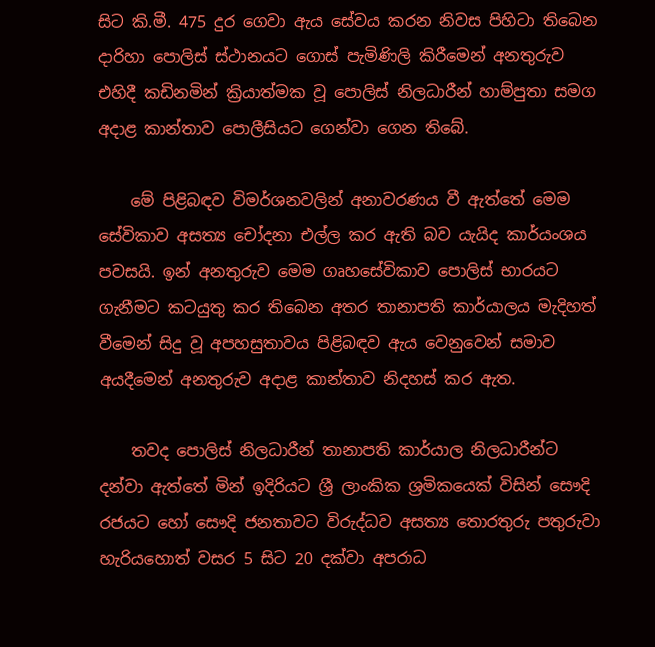සිට කි.මී. 475 දුර ගෙවා ඇය සේවය කරන නිවස පිහිටා තිබෙන දාරිහා ‍පොලිස් ස්ථානයට ගොස් පැමිණිලි කිරීමෙන් අනතුරුව එහිදී කඩිනමින් ක්‍රියාත්මක වූ ‍පොලිස් නිලධාරීන් හාම්පුතා සමග අදාළ කාන්තාව ‍පොලීසියට ගෙන්වා ගෙන තිබේ.

    මේ පිළිබඳව විමර්ශනවලින් අනාවරණය වී ඇත්තේ මෙම සේවිකාව අසත්‍ය චෝදනා එල්ල කර ඇති බව යැයිද කාර්යංශය පවසයි. ඉන් අනතුරුව මෙම ගෘහසේවිකාව ‍පොලිස් භාරයට ගැනීමට කටයුතු කර තිබෙන අතර තානාපති කාර්යාලය මැදිහත් වීමෙන් සිදු වූ අපහසුතාවය පිළිබඳව ඇය වෙනුවෙන් සමාව අයදීමෙන් අනතුරුව අදාළ කාන්තාව නිදහස් කර ඇත.

    තවද ‍පොලිස් නිලධාරීන් තානාපති කාර්යාල නිලධාරීන්ට දන්වා ඇත්තේ මින් ඉදිරියට ශ්‍රී ලාංකික ශ්‍රමිකයෙක් විසින් සෞදි රජයට හෝ සෞදි ජනතාවට විරුද්ධව අසත්‍ය තොරතුරු පතුරුවා හැරියහොත් වසර 5 සිට 20 දක්වා අපරාධ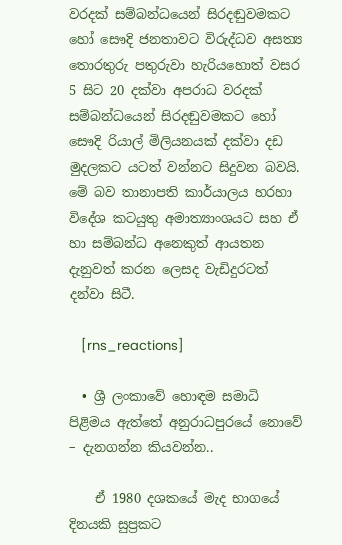වරදක් සම්බන්ධයෙන් සිරදඬුවමකට හෝ සෞදි ජනතාවට විරුද්ධව අසත්‍ය තොරතුරු පතුරුවා හැරියහොත් වසර 5 සිට 20 දක්වා අපරාධ වරදක් සම්බන්ධයෙන් සිරදඬුවමකට හෝ සෞදි රියාල් මිලියනයක් දක්වා දඩ මුදලකට යටත් වන්නට සිදුවන බවයි. මේ බව තානාපති කාර්යාලය හරහා විදේශ කටයුතු අමාත්‍යාංශයට සහ ඒ හා සම්බන්ධ අනෙකුත් ආයතන දැනුවත් කරන ලෙසද වැඩිදුරටත් දන්වා සිටී.

    [rns_reactions]

  • ශ්‍රී ලංකාවේ හොඳම සමාධි පිළිමය ඇත්තේ අනුරාධපුරයේ නොවේ – දැනගන්න කියවන්න..

    ඒ 1980 දශකයේ මැද භාගයේ දිනයකි සුප්‍රකට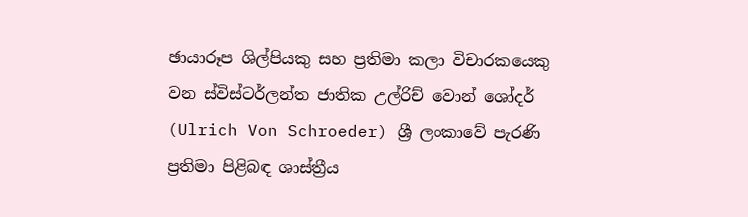ඡායාරූප ශිල්පියකු සහ ප්‍රතිමා කලා විචාරකයෙකු වන ස්විස්ටර්ලන්ත ජාතික උල්රිච් වොන් ශෝදර් (Ulrich Von Schroeder) ශ්‍රී ලංකාවේ පැරණි ප්‍රතිමා පිළිබඳ ශාස්ත්‍රීය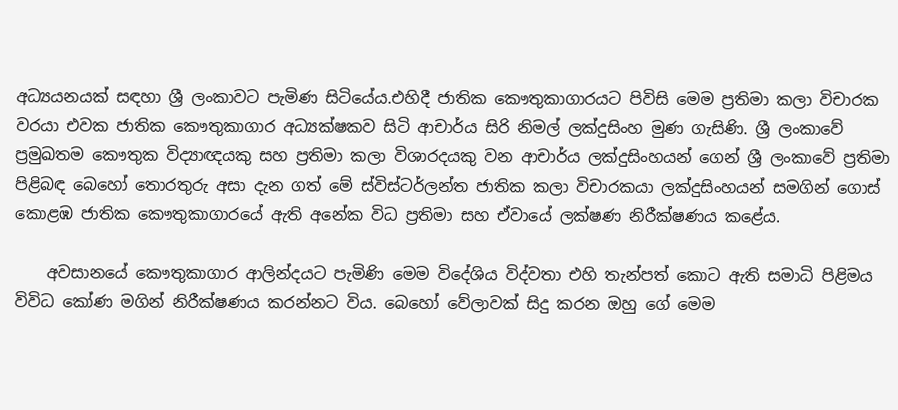අධ්‍යයනයක් සඳහා ශ්‍රී ලංකාවට පැමිණ සිටියේය.එහිදී ජාතික කෞතුකාගාරයට පිවිසි මෙම ප්‍රතිමා කලා විචාරක වරයා එවක ජාතික කෞතුකාගාර අධ්‍යක්ෂකව සිටි ආචාර්ය සිරි නිමල් ලක්දුසිංහ මුණ ගැසිණි. ශ්‍රී ලංකාවේ ප්‍රමුඛතම කෞතුක විද්‍යාඥයකු සහ ප්‍රතිමා කලා විශාරදයකු වන ආචාර්ය ලක්දුසිංහයන් ගෙන් ශ්‍රී ලංකාවේ ප්‍රතිමා පිළිබඳ බෙහෝ තොරතුරු අසා දැන ගත් මේ ස්විස්ටර්ලන්ත ජාතික කලා විචාරකයා ලක්දුසිංහයන් සමගින් ගොස් කොළඹ ජාතික කෞතුකාගාරයේ ඇති අනේක විධ ප්‍රතිමා සහ ඒවායේ ලක්ෂණ නිරීක්ෂණය කළේය.

    අවසානයේ කෞතුකාගාර ආලින්දයට පැමිණි මෙම විදේශිය විද්වතා එහි තැන්පත් කොට ඇති සමාධි පිළිමය විවිධ කෝණ මගින් නිරීක්ෂණය කරන්නට විය. බෙහෝ වේලාවක් සිදු කරන ඔහු ගේ මෙම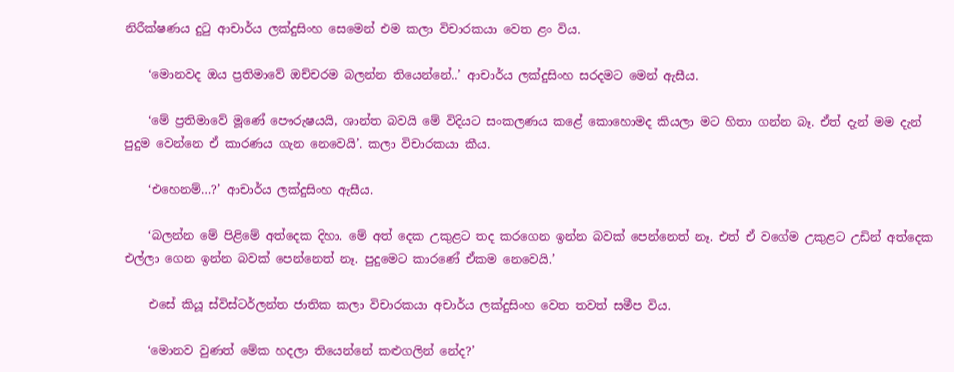නිරීක්ෂණය දුටු ආචාර්ය ලක්දුසිංහ සෙමෙන් එම කලා විචාරකයා වෙත ළං විය.

    ‘මොනවද ඔය ප්‍රතිමාවේ ඔච්චරම බලන්න තියෙන්නේ..’ ආචාර්ය ලක්දුසිංහ සරදමට මෙන් ඇසීය.

    ‘මේ ප්‍රතිමාවේ මූණේ පෞරුෂයයි, ශාන්ත බවයි මේ විදියට සංකලණය කළේ කොහොමද කියලා මට හිතා ගන්න බෑ. ඒත් දැන් මම දැන් පුදුම වෙන්නෙ ඒ කාරණය ගැන නෙවෙයි’. කලා විචාරකයා කීය.

    ‘එහෙනම්…?’ ආචාර්ය ලක්දුසිංහ ඇසීය.

    ‘බලන්න මේ පිළිමේ අත්දෙක දිහා. මේ අත් දෙක උකුළට තද කරගෙන ඉන්න බවක් පෙන්නෙත් නෑ. එත් ඒ වගේම උකුළට උඩින් අත්දෙක එල්ලා ගෙන ඉන්න බවක් පෙන්නෙත් නෑ. පුදුමෙට කාරණේ ඒකම නෙවෙයි.’

    එසේ කියූ ස්විස්ටර්ලන්ත ජාතික කලා විචාරකයා අචාර්ය ලක්දුසිංහ වෙත තවත් සමීප විය.

    ‘මොනව වුණත් මේක හදලා තියෙන්නේ කළුගලින් නේද?’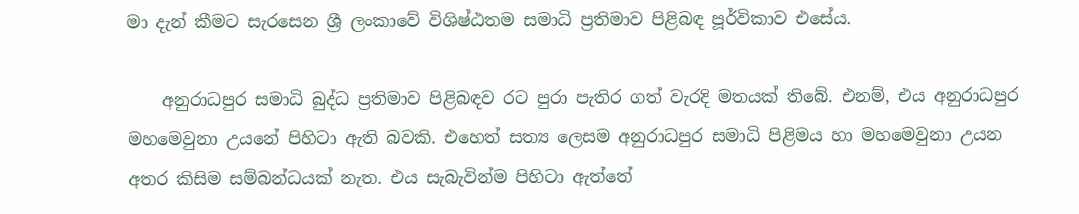මා දැන් කීමට සැරසෙන ශ්‍රී ලංකාවේ විශිෂ්ඨතම සමාධි ප්‍රතිමාව පිළිබඳ පූර්විකාව එසේය.

    අනුරාධපුර සමාධි බුද්ධ ප්‍රතිමාව පිළිබඳව රට පුරා පැතිර ගත් වැරදි මතයක් තිබේ. එනම්, එය අනුරාධපුර මහමෙවුනා උයනේ පිහිටා ඇති බවකි. එහෙත් සත්‍ය ලෙසම අනුරාධපුර සමාධි පිළිමය හා මහමෙවුනා උයන අතර කිසිම සම්බන්ධයක් නැත. එය සැබැවින්ම පිහිටා ඇත්තේ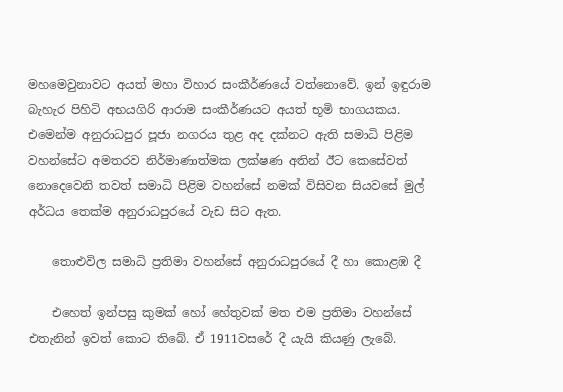මහමෙවුනාවට අයත් මහා විහාර සංකීර්ණයේ වත්නොවේ. ඉන් ඉඳුරාම බැහැර පිහිටි අභයගිරි ආරාම සංකීර්ණයට අයත් භූමි භාගයකය. එමෙන්ම අනුරාධපුර පූජා නගරය තුළ අද දක්නට ඇති සමාධි පිළිම වහන්සේට අමතරව නිර්මාණාත්මක ලක්ෂණ අතින් ඊට කෙසේවත් නොදෙවෙනි තවත් සමාධි පිළිම වහන්සේ නමක් විසිවන සියවසේ මුල් අර්ධය තෙක්ම අනුරාධපුරයේ වැඩ සිට ඇත.

    තොළුවිල සමාධි ප්‍රතිමා වහන්සේ අනුරාධපුරයේ දී හා කොළඹ දී

    එහෙත් ඉන්පසු කුමක් හෝ හේතුවක් මත එම ප්‍රතිමා වහන්සේ එතැනින් ඉවත් කොට තිබේ. ඒ 1911වසරේ දී යැයි කියණු ලැබේ.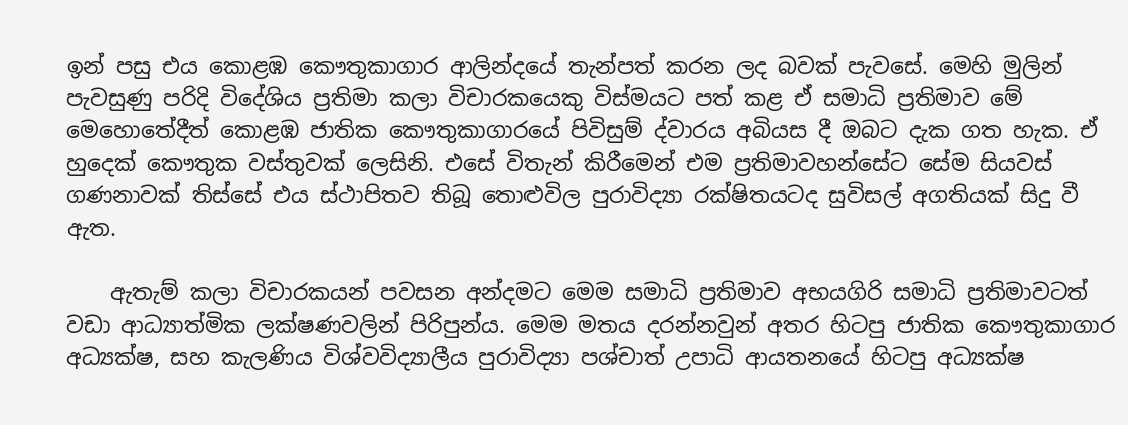ඉන් පසු එය කොළඹ කෞතුකාගාර ආලින්දයේ තැන්පත් කරන ලද බවක් පැවසේ. මෙහි මුලින් පැවසුණු පරිදි විදේශිය ප්‍රතිමා කලා විචාරකයෙකු විස්මයට පත් කළ ඒ සමාධි ප්‍රතිමාව මේ මෙහොතේදීත් කොළඹ ජාතික කෞතුකාගාරයේ පිවිසුම් ද්වාරය අබියස දී ඔබට දැක ගත හැක. ඒ හුදෙක් කෞතුක වස්තුවක් ලෙසිනි. එසේ විතැන් කිරීමෙන් එම ප්‍රතිමාවහන්සේට සේම සියවස් ගණනාවක් තිස්සේ එය ස්ථාපිතව තිබූ තොළුවිල පුරාවිද්‍යා රක්ෂිතයටද සුවිසල් අගතියක් සිදු වී ඇත.

    ඇතැම් කලා විචාරකයන් පවසන අන්දමට මෙම සමාධි ප්‍රතිමාව අභයගිරි සමාධි ප්‍රතිමාවටත් වඩා ආධ්‍යාත්මික ලක්ෂණවලින් පිරිපුන්ය. මෙම මතය දරන්නවුන් අතර හිටපු ජාතික කෞතුකාගාර අධ්‍යක්ෂ, සහ කැලණිය විශ්වවිද්‍යාලීය පුරාවිද්‍යා පශ්චාත් උපාධි ආයතනයේ හිටපු අධ්‍යක්ෂ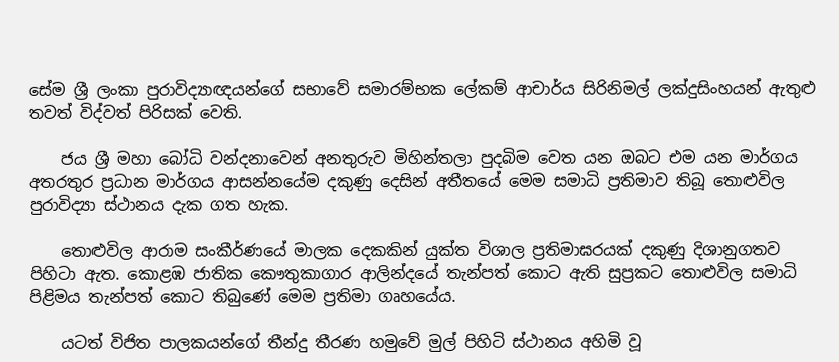සේම ශ්‍රී ලංකා පුරාවිද්‍යාඥයන්ගේ සභාවේ සමාරම්භක ලේකම් ආචාර්ය සිරිනිමල් ලක්දුසිංහයන් ඇතුළු තවත් විද්වත් පිරිසක් වෙති.

    ජය ශ්‍රී මහා බෝධි වන්දනාවෙන් අනතුරුව මිහින්තලා පුදබිම වෙත යන ඔබට එම යන මාර්ගය අතරතුර ප්‍රධාන මාර්ගය ආසන්නයේම දකුණු දෙසින් අතීතයේ මෙම සමාධි ප්‍රතිමාව තිබූ තොළුවිල පුරාවිද්‍යා ස්ථානය දැක ගත හැක.

    තොළුවිල ආරාම සංකීර්ණයේ මාලක දෙකකින් යුක්ත විශාල ප්‍රතිමාඝරයක් දකුණු දිශානුගතව පිහිටා ඇත. කොළඹ ජාතික කෞතුකාගාර ආලින්දයේ තැන්පත් කොට ඇති සුප්‍රකට තොළුවිල සමාධි පිළිමය තැන්පත් කොට තිබුණේ මෙම ප්‍රතිමා ගෘහයේය.

    යටත් විජිත පාලකයන්ගේ තීන්දු තීරණ හමුවේ මුල් පිහිටි ස්ථානය අහිමි වූ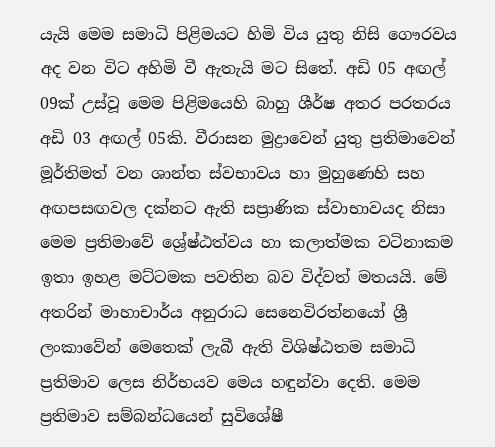යැයි මෙම සමාධි පිළිමයට හිමි විය යුතු නිසි ගෞරවය අද වන විට අහිමි වී ඇතැයි මට සිතේ. අඩි 05 අඟල් 09ක් උස්වූ මෙම පිළිමයෙහි බාහු ශීර්ෂ අතර පරතරය අඩි 03 අඟල් 05කි. වීරාසන මුද්‍රාවෙන් යුතු ප්‍රතිමාවෙන් මූර්තිමත් වන ශාන්ත ස්වභාවය හා මුහුණෙහි සහ අඟපසඟවල දක්නට ඇති සප්‍රාණික ස්වාභාවයද නිසා මෙම ප්‍රතිමාවේ ශ්‍රේෂ්ඨත්වය හා කලාත්මක වටිනාකම ඉතා ඉහළ මට්ටමක පවතින බව විද්වත් මතයයි. මේ අතරින් මාහාචාර්ය අනුරාධ සෙනෙවිරත්නයෝ ශ්‍රී ලංකාවේන් මෙතෙක් ලැබී ඇති විශිෂ්ඨතම සමාධි ප්‍රතිමාව ලෙස නිර්භයව මෙය හඳුන්වා දෙති. මෙම ප්‍රතිමාව සම්බන්ධයෙන් සුවිශේෂී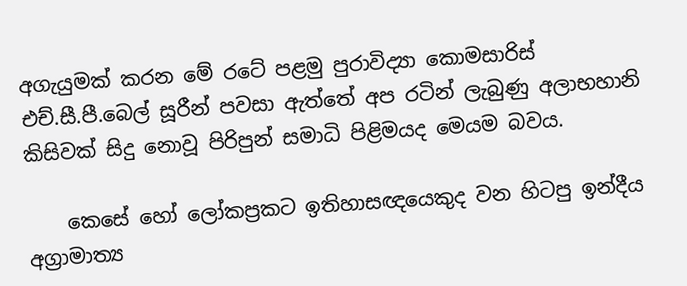අගැයුමක් කරන මේ රටේ පළමු පුරාවිද්‍යා කොමසාරිස් එච්.සී.පී.බෙල් සූරීන් පවසා ඇත්තේ අප රටින් ලැබුණු අලාභහානි කිසිවක් සිදු නොවූ පිරිපුන් සමාධි පිළිමයද මෙයම බවය.

    කෙසේ හෝ ලෝකප්‍රකට ඉතිහාසඥයෙකුද වන හිටපු ඉන්දීය අග්‍රාමාත්‍ය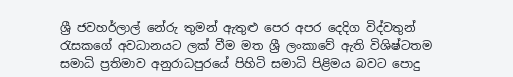ශ්‍රී ජවහර්ලාල් නේරු තුමන් ඇතුළු පෙර අපර දෙදිග විද්වතුන් රැසකගේ අවධානයට ලක් වීම මත ශ්‍රී ලංකාවේ ඇති විශිෂ්ටතම සමාධි ප්‍රතිමාව අනුරාධපුරයේ පිහිටි සමාධි පිළිමය බවට පොදු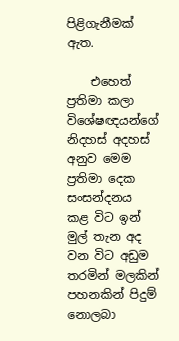පිළිගැනීමක් ඇත.

    එහෙත් ප්‍රතිමා කලා විශේෂඥයන්ගේ නිදහස් අදහස් අනුව මෙම ප්‍රතිමා දෙක සංසන්දනය කළ විට ඉන් මුල් තැන අද වන විට අඩුම තරමින් මලකින් පහනකින් පිදුම් නොලබා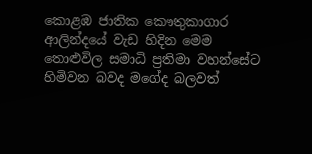කොළඹ ජාතික කෞතුකාගාර ආලින්දයේ වැඩ හිදින මෙම තොළුවිල සමාධි ප්‍රතිමා වහන්සේට හිමිවන බවද මගේද බලවත්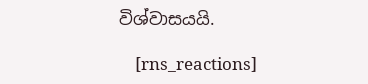විශ්වාසයයි.

    [rns_reactions]